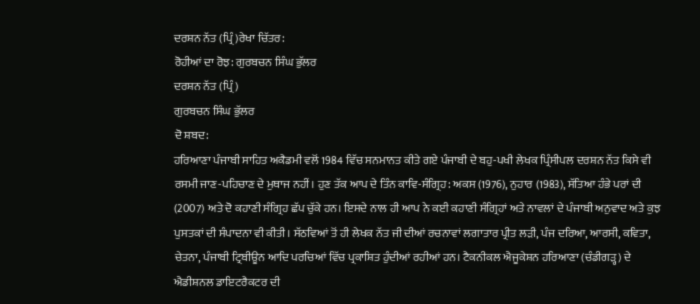ਦਰਸ਼ਨ ਨੱਤ (ਪ੍ਰਿੰ)ਰੇਖਾ ਚਿੱਤਰ:
ਰੋਹੀਆਂ ਦਾ ਰੋਝ: ਗੁਰਬਚਨ ਸਿੰਘ ਭੁੱਲਰ
ਦਰਸ਼ਨ ਨੱਤ (ਪ੍ਰਿੰ)
ਗੁਰਬਚਨ ਸਿੰਘ ਭੁੱਲਰ
ਦੋ ਸ਼ਬਦ:
ਹਰਿਆਣਾ ਪੰਜਾਬੀ ਸਾਹਿਤ ਅਕੈਡਮੀ ਵਲੋਂ 1984 ਵਿੱਚ ਸਨਮਾਨਤ ਕੀਤੇ ਗਏ ਪੰਜਾਬੀ ਦੇ ਬਹੁ-ਪਖੀ ਲੇਖਕ ਪ੍ਰਿੰਸੀਪਲ ਦਰਸ਼ਨ ਨੱਤ ਕਿਸੇ ਵੀ ਰਸਮੀ ਜਾਣ-ਪਹਿਚਾਣ ਦੇ ਮੁਥਾਜ ਨਹੀਂ। ਹੁਣ ਤੱਕ ਆਪ ਦੇ ਤਿੰਨ ਕਾਵਿ-ਸੰਗ੍ਰਿਹ: ਅਕਸ (1976), ਨੁਹਾਰ (1983), ਸੱਤਿਆ ਹੰਭੇ ਪਰਾਂ ਦੀ (2007) ਅਤੇ ਦੋ ਕਹਾਣੀ ਸੰਗ੍ਰਿਹ ਛੱਪ ਚੁੱਕੇ ਹਨ। ਇਸਦੇ ਨਾਲ ਹੀ ਆਪ ਨੇ ਕਈ ਕਹਾਣੀ ਸੰਗ੍ਰਿਹਾਂ ਅਤੇ ਨਾਵਲਾਂ ਦੇ ਪੰਜਾਬੀ ਅਨੁਵਾਦ ਅਤੇ ਕੁਝ ਪੁਸਤਕਾਂ ਦੀ ਸੰਪਾਦਨਾ ਵੀ ਕੀਤੀ। ਸੱਠਵਿਆਂ ਤੋਂ ਹੀ ਲੇਖਕ ਨੱਤ ਜੀ ਦੀਆਂ ਰਚਨਾਵਾਂ ਲਗਾਤਾਰ ਪ੍ਰੀਤ ਲੜੀ, ਪੰਜ ਦਰਿਆ, ਆਰਸੀ, ਕਵਿਤਾ, ਚੇਤਨਾ, ਪੰਜਾਬੀ ਟ੍ਰਿਬੀਊਨ ਆਦਿ ਪਰਚਿਆਂ ਵਿੱਚ ਪ੍ਰਕਾਸ਼ਿਤ ਹੁੰਦੀਆਂ ਰਹੀਆਂ ਹਨ। ਟੈਕਨੀਕਲ ਐਜੂਕੇਸ਼ਨ ਹਰਿਆਣਾ (ਚੰਡੀਗੜ੍ਹ) ਦੇ ਐਡੀਸ਼ਨਲ ਡਾਇਟਰੈਕਟਰ ਦੀ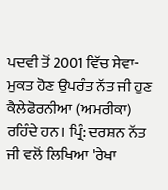ਪਦਵੀ ਤੋਂ 2001 ਵਿੱਚ ਸੇਵਾ-ਮੁਕਤ ਹੋਣ ਉਪਰੰਤ ਨੱਤ ਜੀ ਹੁਣ ਕੈਲੇਫੋਰਨੀਆ (ਅਮਰੀਕਾ) ਰਹਿੰਦੇ ਹਨ। ਪ੍ਰਿੰ: ਦਰਸ਼ਨ ਨੱਤ ਜੀ ਵਲੋਂ ਲਿਖਿਆ 'ਰੇਖਾ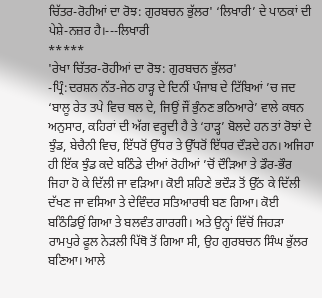ਚਿੱਤਰ-ਰੋਹੀਆਂ ਦਾ ਰੋਝ: ਗੁਰਬਚਨ ਭੁੱਲਰ' ‘ਲਿਖਾਰੀ’ ਦੇ ਪਾਠਕਾਂ ਦੀ ਪੇਸ਼ੇ-ਨਜ਼ਰ ਹੈ।---ਲਿਖਾਰੀ
*****
'ਰੇਖਾ ਚਿੱਤਰ-ਰੋਹੀਆਂ ਦਾ ਰੋਝ: ਗੁਰਬਚਨ ਭੁੱਲਰ'
-ਪ੍ਰਿੰ:ਦਰਸ਼ਨ ਨੱਤ-ਜੇਠ ਹਾੜ੍ਹ ਦੇ ਦਿਨੀਂ ਪੰਜਾਬ ਦੇ ਟਿੱਬਿਆਂ ’ਚ ਜਦ ‘ਬਾਲੂ ਰੇਤ ਤਪੇ ਵਿਚ ਥਲ ਦੇ, ਜਿਉਂ ਜੌਂ ਭੁੰਨਣ ਭਠਿਆਰੇ’ ਵਾਲੇ ਕਥਨ ਅਨੁਸਾਰ, ਕਹਿਰਾਂ ਦੀ ਅੱਗ ਵਰ੍ਹਦੀ ਹੈ ਤੇ ‘ਹਾੜ੍ਹ’ ਬੋਲਦੇ ਹਨ ਤਾਂ ਰੋਝਾਂ ਦੇ ਝੁੰਡ, ਬੇਚੈਨੀ ਵਿਚ, ਇੱਧਰੋਂ ਉੱਧਰ ਤੇ ਉੱਧਰੋਂ ਇੱਧਰ ਦੌੜਦੇ ਹਨ। ਅਜਿਹਾ ਹੀ ਇੱਕ ਝੁੰਡ ਕਦੇ ਬਠਿੰਡੇ ਦੀਆਂ ਰੋਹੀਆਂ ’ਚੋਂ ਦੌੜਿਆ ਤੇ ਡੌਰ-ਭੌਰ ਜਿਹਾ ਹੋ ਕੇ ਦਿੱਲੀ ਜਾ ਵੜਿਆ। ਕੋਈ ਸ਼ਹਿਣੇ ਭਦੌੜ ਤੋਂ ਉੱਠ ਕੇ ਦਿੱਲੀ ਦੱਖਣ ਜਾ ਵਸਿਆ ਤੇ ਦੇਵਿੰਦਰ ਸਤਿਆਰਥੀ ਬਣ ਗਿਆ। ਕੋਈ ਬਠਿੰਡਿਉਂ ਗਿਆ ਤੇ ਬਲਵੰਤ ਗਾਰਗੀ। ਅਤੇ ਉਨ੍ਹਾਂ ਵਿੱਚੋਂ ਜਿਹੜਾ ਰਾਮਪੁਰੇ ਫੂਲ ਨੇੜਲੀ ਪਿੱਥੋ ਤੋਂ ਗਿਆ ਸੀ, ਉਹ ਗੁਰਬਚਨ ਸਿੰਘ ਭੁੱਲਰ ਬਣਿਆ। ਆਲੇ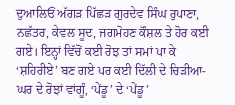ਦੁਆਲਿਓਂ ਅੱਗੜ ਪਿੱਛੜ ਗੁਰਦੇਵ ਸਿੰਘ ਰੁਪਾਣਾ, ਨਛੱਤਰ, ਕੇਵਲ ਸੂਦ, ਜਗਮੋਹਣ ਕੌਸ਼ਲ ਤੇ ਹੋਰ ਕਈ ਗਏ। ਇਨ੍ਹਾਂ ਵਿੱਚੋਂ ਕਈ ਰੋਝ ਤਾਂ ਸਮਾਂ ਪਾ ਕੇ ‘ਸ਼ਹਿਰੀਏ’ ਬਣ ਗਏ ਪਰ ਕਈ ਦਿੱਲੀ ਦੇ ਚਿੜੀਆ-ਘਰ ਦੇ ਰੋਝਾਂ ਵਾਂਗੂੰ, ‘ਪੇਂਡੂ’ ਦੇ ‘ਪੇਂਡੂ’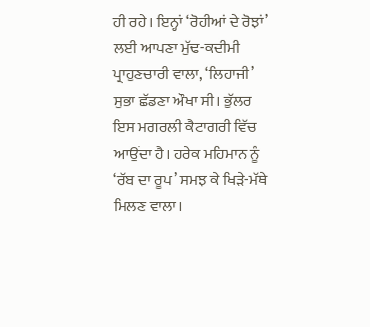ਹੀ ਰਹੇ। ਇਨ੍ਹਾਂ ‘ਰੋਹੀਆਂ ਦੇ ਰੋਝਾਂ’ ਲਈ ਆਪਣਾ ਮੁੱਢ-ਕਦੀਮੀ ਪ੍ਰਾਹੁਣਚਾਰੀ ਵਾਲਾ, ‘ਲਿਹਾਜੀ’ ਸੁਭਾ ਛੱਡਣਾ ਔਖਾ ਸੀ। ਭੁੱਲਰ ਇਸ ਮਗਰਲੀ ਕੈਟਾਗਰੀ ਵਿੱਚ ਆਉਂਦਾ ਹੈ। ਹਰੇਕ ਮਹਿਮਾਨ ਨੂੰ ‘ਰੱਬ ਦਾ ਰੂਪ’ ਸਮਝ ਕੇ ਖਿੜੇ-ਮੱਥੇ ਮਿਲਣ ਵਾਲਾ।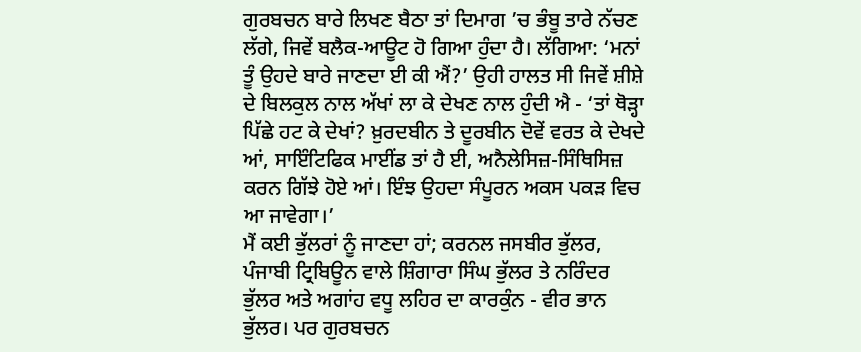ਗੁਰਬਚਨ ਬਾਰੇ ਲਿਖਣ ਬੈਠਾ ਤਾਂ ਦਿਮਾਗ ’ਚ ਭੰਬੂ ਤਾਰੇ ਨੱਚਣ ਲੱਗੇ, ਜਿਵੇਂ ਬਲੈਕ-ਆਊਟ ਹੋ ਗਿਆ ਹੁੰਦਾ ਹੈ। ਲੱਗਿਆ: ‘ਮਨਾਂ ਤੂੰ ਉਹਦੇ ਬਾਰੇ ਜਾਣਦਾ ਈ ਕੀ ਐਂ?’ ਉਹੀ ਹਾਲਤ ਸੀ ਜਿਵੇਂ ਸ਼ੀਸ਼ੇ ਦੇ ਬਿਲਕੁਲ ਨਾਲ ਅੱਖਾਂ ਲਾ ਕੇ ਦੇਖਣ ਨਾਲ ਹੁੰਦੀ ਐ - ‘ਤਾਂ ਥੋੜ੍ਹਾ ਪਿੱਛੇ ਹਟ ਕੇ ਦੇਖਾਂ? ਖ਼ੁਰਦਬੀਨ ਤੇ ਦੂਰਬੀਨ ਦੋਵੇਂ ਵਰਤ ਕੇ ਦੇਖਦੇ ਆਂ, ਸਾਇੰਟਿਫਿਕ ਮਾਈਂਡ ਤਾਂ ਹੈ ਈ, ਅਨੈਲੇਸਿਜ਼-ਸਿੰਥਿਸਿਜ਼ ਕਰਨ ਗਿੱਝੇ ਹੋਏ ਆਂ। ਇੰਝ ਉਹਦਾ ਸੰਪੂਰਨ ਅਕਸ ਪਕੜ ਵਿਚ ਆ ਜਾਵੇਗਾ।’
ਮੈਂ ਕਈ ਭੁੱਲਰਾਂ ਨੂੰ ਜਾਣਦਾ ਹਾਂ; ਕਰਨਲ ਜਸਬੀਰ ਭੁੱਲਰ, ਪੰਜਾਬੀ ਟ੍ਰਿਬਿਊਨ ਵਾਲੇ ਸ਼ਿੰਗਾਰਾ ਸਿੰਘ ਭੁੱਲਰ ਤੇ ਨਰਿੰਦਰ ਭੁੱਲਰ ਅਤੇ ਅਗਾਂਹ ਵਧੂ ਲਹਿਰ ਦਾ ਕਾਰਕੁੰਨ - ਵੀਰ ਭਾਨ ਭੁੱਲਰ। ਪਰ ਗੁਰਬਚਨ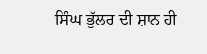ਸਿੰਘ ਭੁੱਲਰ ਦੀ ਸ਼ਾਨ ਹੀ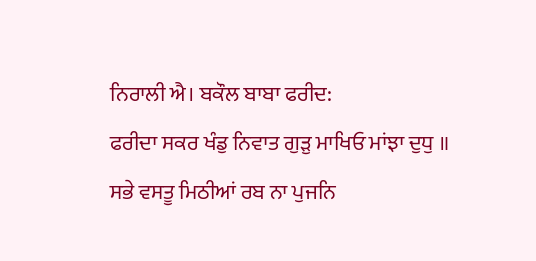ਨਿਰਾਲੀ ਐ। ਬਕੌਲ ਬਾਬਾ ਫਰੀਦ:
ਫਰੀਦਾ ਸਕਰ ਖੰਡੁ ਨਿਵਾਤ ਗੁੜੁ ਮਾਖਿਓ ਮਾਂਝਾ ਦੁਧੁ ॥
ਸਭੇ ਵਸਤੂ ਮਿਠੀਆਂ ਰਬ ਨਾ ਪੁਜਨਿ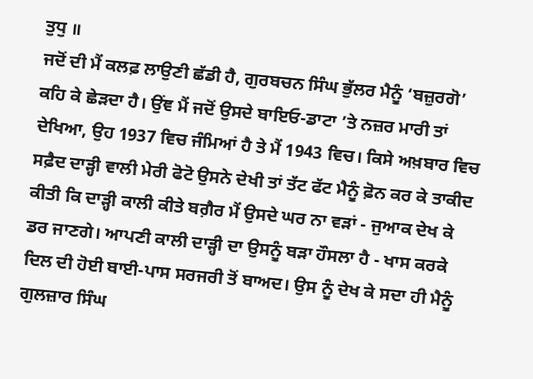ਤੁਧੁ ॥
ਜਦੋਂ ਦੀ ਮੈਂ ਕਲਫ਼ ਲਾਉਣੀ ਛੱਡੀ ਹੈ, ਗੁਰਬਚਨ ਸਿੰਘ ਭੁੱਲਰ ਮੈਨੂੰ ‘ਬਜ਼ੁਰਗੋ’ ਕਹਿ ਕੇ ਛੇੜਦਾ ਹੈ। ਉਂਞ ਮੈਂ ਜਦੋਂ ਉਸਦੇ ਬਾਇਓ-ਡਾਟਾ ’ਤੇ ਨਜ਼ਰ ਮਾਰੀ ਤਾਂ ਦੇਖਿਆ, ਉਹ 1937 ਵਿਚ ਜੰਮਿਆਂ ਹੈ ਤੇ ਮੈਂ 1943 ਵਿਚ। ਕਿਸੇ ਅਖ਼ਬਾਰ ਵਿਚ ਸਫ਼ੈਦ ਦਾੜ੍ਹੀ ਵਾਲੀ ਮੇਰੀ ਫੋਟੋ ਉਸਨੇ ਦੇਖੀ ਤਾਂ ਤੱਟ ਫੱਟ ਮੈਨੂੰ ਫ਼ੋਨ ਕਰ ਕੇ ਤਾਕੀਦ ਕੀਤੀ ਕਿ ਦਾੜ੍ਹੀ ਕਾਲੀ ਕੀਤੇ ਬਗ਼ੈਰ ਮੈਂ ਉਸਦੇ ਘਰ ਨਾ ਵੜਾਂ - ਜੁਆਕ ਦੇਖ ਕੇ ਡਰ ਜਾਣਗੇ। ਆਪਣੀ ਕਾਲੀ ਦਾੜ੍ਹੀ ਦਾ ਉਸਨੂੰ ਬੜਾ ਹੌਸਲਾ ਹੈ - ਖਾਸ ਕਰਕੇ ਦਿਲ ਦੀ ਹੋਈ ਬਾਈ-ਪਾਸ ਸਰਜਰੀ ਤੋਂ ਬਾਅਦ। ਉਸ ਨੂੰ ਦੇਖ ਕੇ ਸਦਾ ਹੀ ਮੈਨੂੰ ਗੁਲਜ਼ਾਰ ਸਿੰਘ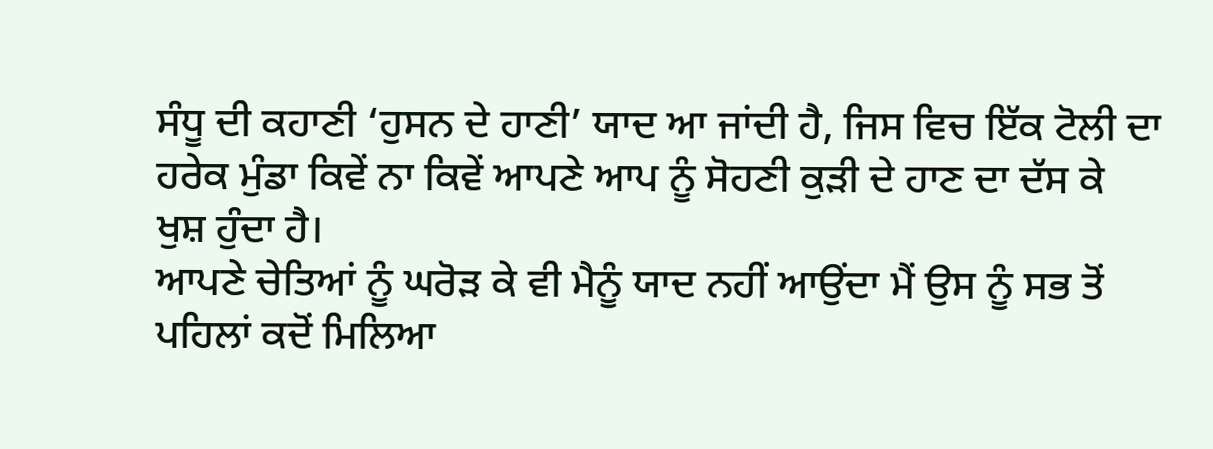ਸੰਧੂ ਦੀ ਕਹਾਣੀ ‘ਹੁਸਨ ਦੇ ਹਾਣੀ’ ਯਾਦ ਆ ਜਾਂਦੀ ਹੈ, ਜਿਸ ਵਿਚ ਇੱਕ ਟੋਲੀ ਦਾ ਹਰੇਕ ਮੁੰਡਾ ਕਿਵੇਂ ਨਾ ਕਿਵੇਂ ਆਪਣੇ ਆਪ ਨੂੰ ਸੋਹਣੀ ਕੁੜੀ ਦੇ ਹਾਣ ਦਾ ਦੱਸ ਕੇ ਖੁਸ਼ ਹੁੰਦਾ ਹੈ।
ਆਪਣੇ ਚੇਤਿਆਂ ਨੂੰ ਘਰੋੜ ਕੇ ਵੀ ਮੈਨੂੰ ਯਾਦ ਨਹੀਂ ਆਉਂਦਾ ਮੈਂ ਉਸ ਨੂੰ ਸਭ ਤੋਂ ਪਹਿਲਾਂ ਕਦੋਂ ਮਿਲਿਆ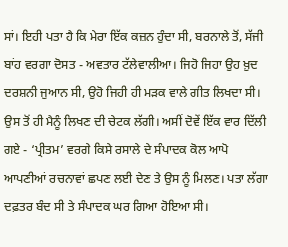ਸਾਂ। ਇਹੀ ਪਤਾ ਹੈ ਕਿ ਮੇਰਾ ਇੱਕ ਕਜ਼ਨ ਹੁੰਦਾ ਸੀ, ਬਰਨਾਲੇ ਤੋਂ, ਸੱਜੀ ਬਾਂਹ ਵਰਗਾ ਦੋਸਤ - ਅਵਤਾਰ ਟੱਲੇਵਾਲੀਆ। ਜਿਹੋ ਜਿਹਾ ਉਹ ਖ਼ੁਦ ਦਰਸ਼ਨੀ ਜੁਆਨ ਸੀ, ਉਹੋ ਜਿਹੀ ਹੀ ਮੜਕ ਵਾਲੇ ਗੀਤ ਲਿਖਦਾ ਸੀ। ਉਸ ਤੋਂ ਹੀ ਮੈਨੂੰ ਲਿਖਣ ਦੀ ਚੇਟਕ ਲੱਗੀ। ਅਸੀਂ ਦੋਵੇਂ ਇੱਕ ਵਾਰ ਦਿੱਲੀ ਗਏ - ‘ਪ੍ਰੀਤਮ’ ਵਰਗੇ ਕਿਸੇ ਰਸਾਲੇ ਦੇ ਸੰਪਾਦਕ ਕੋਲ ਆਪੋ ਆਪਣੀਆਂ ਰਚਨਾਵਾਂ ਛਪਣ ਲਈ ਦੇਣ ਤੇ ਉਸ ਨੂੰ ਮਿਲਣ। ਪਤਾ ਲੱਗਾ ਦਫ਼ਤਰ ਬੰਦ ਸੀ ਤੇ ਸੰਪਾਦਕ ਘਰ ਗਿਆ ਹੋਇਆ ਸੀ।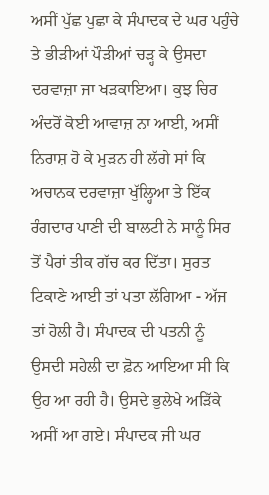ਅਸੀਂ ਪੁੱਛ ਪੁਛਾ ਕੇ ਸੰਪਾਦਕ ਦੇ ਘਰ ਪਹੁੰਚੇ ਤੇ ਭੀੜੀਆਂ ਪੌੜੀਆਂ ਚੜ੍ਹ ਕੇ ਉਸਦਾ ਦਰਵਾਜ਼ਾ ਜਾ ਖੜਕਾਇਆ। ਕੁਝ ਚਿਰ ਅੰਦਰੋਂ ਕੋਈ ਆਵਾਜ਼ ਨਾ ਆਈ, ਅਸੀਂ ਨਿਰਾਸ਼ ਹੋ ਕੇ ਮੁੜਨ ਹੀ ਲੱਗੇ ਸਾਂ ਕਿ ਅਚਾਨਕ ਦਰਵਾਜ਼ਾ ਖੁੱਲ੍ਹਿਆ ਤੇ ਇੱਕ ਰੰਗਦਾਰ ਪਾਣੀ ਦੀ ਬਾਲਟੀ ਨੇ ਸਾਨੂੰ ਸਿਰ ਤੋਂ ਪੈਰਾਂ ਤੀਕ ਗੱਚ ਕਰ ਦਿੱਤਾ। ਸੁਰਤ ਟਿਕਾਣੇ ਆਈ ਤਾਂ ਪਤਾ ਲੱਗਿਆ - ਅੱਜ ਤਾਂ ਹੋਲੀ ਹੈ। ਸੰਪਾਦਕ ਦੀ ਪਤਨੀ ਨੂੰ ਉਸਦੀ ਸਹੇਲੀ ਦਾ ਫ਼ੋਨ ਆਇਆ ਸੀ ਕਿ ਉਹ ਆ ਰਹੀ ਹੈ। ਉਸਦੇ ਭੁਲੇਖੇ ਅੜਿੱਕੇ ਅਸੀਂ ਆ ਗਏ। ਸੰਪਾਦਕ ਜੀ ਘਰ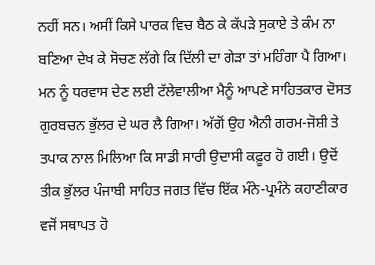ਨਹੀਂ ਸਨ। ਅਸੀਂ ਕਿਸੇ ਪਾਰਕ ਵਿਚ ਬੈਠ ਕੇ ਕੱਪੜੇ ਸੁਕਾਏ ਤੇ ਕੰਮ ਨਾ ਬਣਿਆ ਦੇਖ ਕੇ ਸੋਚਣ ਲੱਗੇ ਕਿ ਦਿੱਲੀ ਦਾ ਗੇੜਾ ਤਾਂ ਮਹਿੰਗਾ ਪੈ ਗਿਆ। ਮਨ ਨੂੰ ਧਰਵਾਸ ਦੇਣ ਲਈ ਟੱਲੇਵਾਲੀਆ ਮੈਨੂੰ ਆਪਣੇ ਸਾਹਿਤਕਾਰ ਦੋਸਤ ਗੁਰਬਚਨ ਭੁੱਲਰ ਦੇ ਘਰ ਲੈ ਗਿਆ। ਅੱਗੋਂ ਉਹ ਐਨੀ ਗਰਮ-ਜੋਸ਼ੀ ਤੇ ਤਪਾਕ ਨਾਲ ਮਿਲਿਆ ਕਿ ਸਾਡੀ ਸਾਰੀ ਉਦਾਸੀ ਕਫ਼ੂਰ ਹੋ ਗਈ। ਉਦੋਂ ਤੀਕ ਭੁੱਲਰ ਪੰਜਾਬੀ ਸਾਹਿਤ ਜਗਤ ਵਿੱਚ ਇੱਕ ਮੰਨੇ-ਪ੍ਰਮੰਨੇ ਕਹਾਣੀਕਾਰ ਵਜੋਂ ਸਥਾਪਤ ਹੋ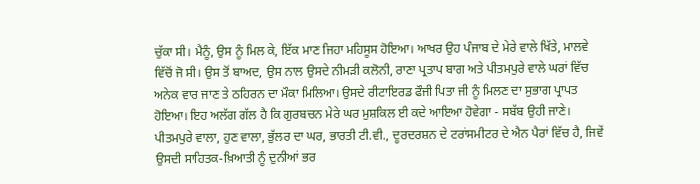ਚੁੱਕਾ ਸੀ। ਮੈਨੂੰ, ਉਸ ਨੂੰ ਮਿਲ ਕੇ, ਇੱਕ ਮਾਣ ਜਿਹਾ ਮਹਿਸੂਸ ਹੋਇਆ। ਆਖਰ ਉਹ ਪੰਜਾਬ ਦੇ ਮੇਰੇ ਵਾਲੇ ਖਿੱਤੇ, ਮਾਲਵੇ ਵਿੱਚੋਂ ਜੋ ਸੀ। ਉਸ ਤੋਂ ਬਾਅਦ, ਉਸ ਨਾਲ ਉਸਦੇ ਨੀਮੜੀ ਕਲੋਨੀ, ਰਾਣਾ ਪ੍ਰਤਾਪ ਬਾਗ ਅਤੇ ਪੀਤਮਪੁਰੇ ਵਾਲੇ ਘਰਾਂ ਵਿੱਚ ਅਨੇਕ ਵਾਰ ਜਾਣ ਤੇ ਠਹਿਰਨ ਦਾ ਮੌਕਾ ਮਿਲਿਆ। ਉਸਦੇ ਰੀਟਾਇਰਡ ਫੌਜੀ ਪਿਤਾ ਜੀ ਨੂੰ ਮਿਲਣ ਦਾ ਸੁਭਾਗ ਪ੍ਰਾਪਤ ਹੋਇਆ। ਇਹ ਅਲੱਗ ਗੱਲ ਹੈ ਕਿ ਗੁਰਬਚਨ ਮੇਰੇ ਘਰ ਮੁਸ਼ਕਿਲ ਈ ਕਦੇ ਆਇਆ ਹੋਵੇਗਾ - ਸਬੱਬ ਉਹੀ ਜਾਣੇ।
ਪੀਤਮਪੁਰੇ ਵਾਲਾ, ਹੁਣ ਵਾਲਾ, ਭੁੱਲਰ ਦਾ ਘਰ, ਭਾਰਤੀ ਟੀ.ਵੀ., ਦੂਰਦਰਸ਼ਨ ਦੇ ਟਰਾਂਸਮੀਟਰ ਦੇ ਐਨ ਪੈਰਾਂ ਵਿੱਚ ਹੈ, ਜਿਵੇਂ ਉਸਦੀ ਸਾਹਿਤਕ-ਖ਼ਿਆਤੀ ਨੂੰ ਦੁਨੀਆਂ ਭਰ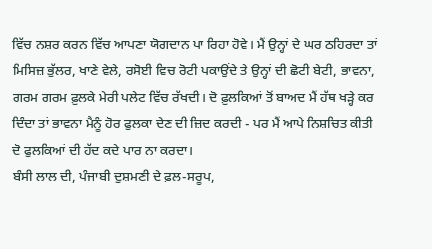ਵਿੱਚ ਨਸ਼ਰ ਕਰਨ ਵਿੱਚ ਆਪਣਾ ਯੋਗਦਾਨ ਪਾ ਰਿਹਾ ਹੋਵੇ। ਮੈਂ ਉਨ੍ਹਾਂ ਦੇ ਘਰ ਠਹਿਰਦਾ ਤਾਂ ਮਿਸਿਜ਼ ਭੁੱਲਰ, ਖਾਣੇ ਵੇਲੇ, ਰਸੋਈ ਵਿਚ ਰੋਟੀ ਪਕਾਉਂਦੇ ਤੇ ਉਨ੍ਹਾਂ ਦੀ ਛੋਟੀ ਬੇਟੀ, ਭਾਵਨਾ, ਗਰਮ ਗਰਮ ਫ਼ੁਲਕੇ ਮੇਰੀ ਪਲੇਟ ਵਿੱਚ ਰੱਖਦੀ। ਦੋ ਫ਼ੁਲਕਿਆਂ ਤੋਂ ਬਾਅਦ ਮੈਂ ਹੱਥ ਖੜ੍ਹੇ ਕਰ ਦਿੰਦਾ ਤਾਂ ਭਾਵਨਾ ਮੈਨੂੰ ਹੋਰ ਫੁਲਕਾ ਦੇਣ ਦੀ ਜ਼ਿਦ ਕਰਦੀ - ਪਰ ਮੈਂ ਆਪੇ ਨਿਸ਼ਚਿਤ ਕੀਤੀ ਦੋ ਫੁਲਕਿਆਂ ਦੀ ਹੱਦ ਕਦੇ ਪਾਰ ਨਾ ਕਰਦਾ।
ਬੰਸੀ ਲਾਲ ਦੀ, ਪੰਜਾਬੀ ਦੁਸ਼ਮਣੀ ਦੇ ਫ਼ਲ-ਸਰੂਪ,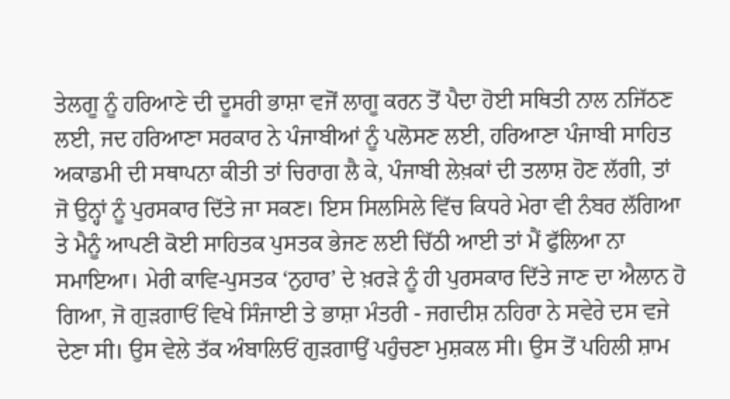ਤੇਲਗੂ ਨੂੰ ਹਰਿਆਣੇ ਦੀ ਦੂਸਰੀ ਭਾਸ਼ਾ ਵਜੋਂ ਲਾਗੂ ਕਰਨ ਤੋਂ ਪੈਦਾ ਹੋਈ ਸਥਿਤੀ ਨਾਲ ਨਜਿੱਠਣ ਲਈ, ਜਦ ਹਰਿਆਣਾ ਸਰਕਾਰ ਨੇ ਪੰਜਾਬੀਆਂ ਨੂੰ ਪਲੋਸਣ ਲਈ, ਹਰਿਆਣਾ ਪੰਜਾਬੀ ਸਾਹਿਤ ਅਕਾਡਮੀ ਦੀ ਸਥਾਪਨਾ ਕੀਤੀ ਤਾਂ ਚਿਰਾਗ ਲੈ ਕੇ, ਪੰਜਾਬੀ ਲੇਖ਼ਕਾਂ ਦੀ ਤਲਾਸ਼ ਹੋਣ ਲੱਗੀ, ਤਾਂ ਜੋ ਉਨ੍ਹਾਂ ਨੂੰ ਪੁਰਸਕਾਰ ਦਿੱਤੇ ਜਾ ਸਕਣ। ਇਸ ਸਿਲਸਿਲੇ ਵਿੱਚ ਕਿਧਰੇ ਮੇਰਾ ਵੀ ਨੰਬਰ ਲੱਗਿਆ ਤੇ ਮੈਨੂੰ ਆਪਣੀ ਕੋਈ ਸਾਹਿਤਕ ਪੁਸਤਕ ਭੇਜਣ ਲਈ ਚਿੱਠੀ ਆਈ ਤਾਂ ਮੈਂ ਫੁੱਲਿਆ ਨਾ ਸਮਾਇਆ। ਮੇਰੀ ਕਾਵਿ-ਪੁਸਤਕ ‘ਨੁਹਾਰ’ ਦੇ ਖ਼ਰੜੇ ਨੂੰ ਹੀ ਪੁਰਸਕਾਰ ਦਿੱਤੇ ਜਾਣ ਦਾ ਐਲਾਨ ਹੋ ਗਿਆ, ਜੋ ਗੁੜਗਾਓਂ ਵਿਖੇ ਸਿੰਜਾਈ ਤੇ ਭਾਸ਼ਾ ਮੰਤਰੀ - ਜਗਦੀਸ਼ ਨਹਿਰਾ ਨੇ ਸਵੇਰੇ ਦਸ ਵਜੇ ਦੇਣਾ ਸੀ। ਉਸ ਵੇਲੇ ਤੱਕ ਅੰਬਾਲਿਓਂ ਗੁੜਗਾਉਂ ਪਹੁੰਚਣਾ ਮੁਸ਼ਕਲ ਸੀ। ਉਸ ਤੋਂ ਪਹਿਲੀ ਸ਼ਾਮ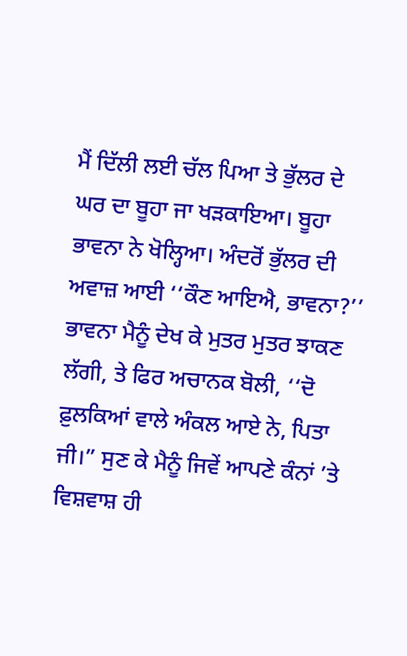ਮੈਂ ਦਿੱਲੀ ਲਈ ਚੱਲ ਪਿਆ ਤੇ ਭੁੱਲਰ ਦੇ ਘਰ ਦਾ ਬੂਹਾ ਜਾ ਖੜਕਾਇਆ। ਬੂਹਾ ਭਾਵਨਾ ਨੇ ਖੋਲ੍ਹਿਆ। ਅੰਦਰੋਂ ਭੁੱਲਰ ਦੀ ਅਵਾਜ਼ ਆਈ ‘‘ਕੌਣ ਆਇਐ, ਭਾਵਨਾ?’’ ਭਾਵਨਾ ਮੈਨੂੰ ਦੇਖ ਕੇ ਮੁਤਰ ਮੁਤਰ ਝਾਕਣ ਲੱਗੀ, ਤੇ ਫਿਰ ਅਚਾਨਕ ਬੋਲੀ, ‘‘ਦੋ ਫ਼ੁਲਕਿਆਂ ਵਾਲੇ ਅੰਕਲ ਆਏ ਨੇ, ਪਿਤਾ ਜੀ।” ਸੁਣ ਕੇ ਮੈਨੂੰ ਜਿਵੇਂ ਆਪਣੇ ਕੰਨਾਂ ’ਤੇ ਵਿਸ਼ਵਾਸ਼ ਹੀ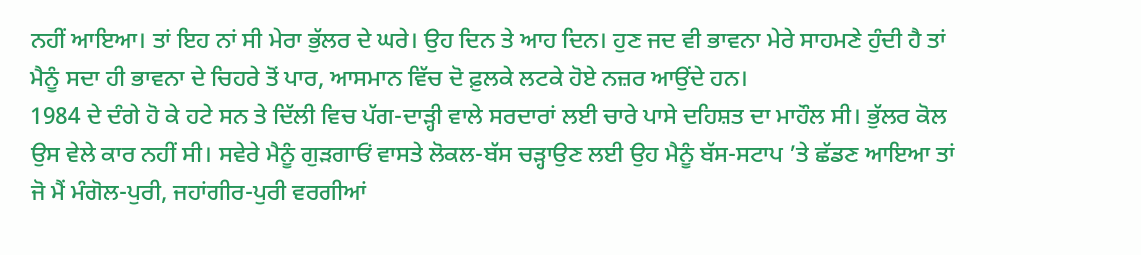ਨਹੀਂ ਆਇਆ। ਤਾਂ ਇਹ ਨਾਂ ਸੀ ਮੇਰਾ ਭੁੱਲਰ ਦੇ ਘਰੇ। ਉਹ ਦਿਨ ਤੇ ਆਹ ਦਿਨ। ਹੁਣ ਜਦ ਵੀ ਭਾਵਨਾ ਮੇਰੇ ਸਾਹਮਣੇ ਹੁੰਦੀ ਹੈ ਤਾਂ ਮੈਨੂੰ ਸਦਾ ਹੀ ਭਾਵਨਾ ਦੇ ਚਿਹਰੇ ਤੋਂ ਪਾਰ, ਆਸਮਾਨ ਵਿੱਚ ਦੋ ਫ਼ੁਲਕੇ ਲਟਕੇ ਹੋਏ ਨਜ਼ਰ ਆਉਂਦੇ ਹਨ।
1984 ਦੇ ਦੰਗੇ ਹੋ ਕੇ ਹਟੇ ਸਨ ਤੇ ਦਿੱਲੀ ਵਿਚ ਪੱਗ-ਦਾੜ੍ਹੀ ਵਾਲੇ ਸਰਦਾਰਾਂ ਲਈ ਚਾਰੇ ਪਾਸੇ ਦਹਿਸ਼ਤ ਦਾ ਮਾਹੌਲ ਸੀ। ਭੁੱਲਰ ਕੋਲ ਉਸ ਵੇਲੇ ਕਾਰ ਨਹੀਂ ਸੀ। ਸਵੇਰੇ ਮੈਨੂੰ ਗੁੜਗਾਓਂ ਵਾਸਤੇ ਲੋਕਲ-ਬੱਸ ਚੜ੍ਹਾਉਣ ਲਈ ਉਹ ਮੈਨੂੰ ਬੱਸ-ਸਟਾਪ ’ਤੇ ਛੱਡਣ ਆਇਆ ਤਾਂ ਜੋ ਮੈਂ ਮੰਗੋਲ-ਪੁਰੀ, ਜਹਾਂਗੀਰ-ਪੁਰੀ ਵਰਗੀਆਂ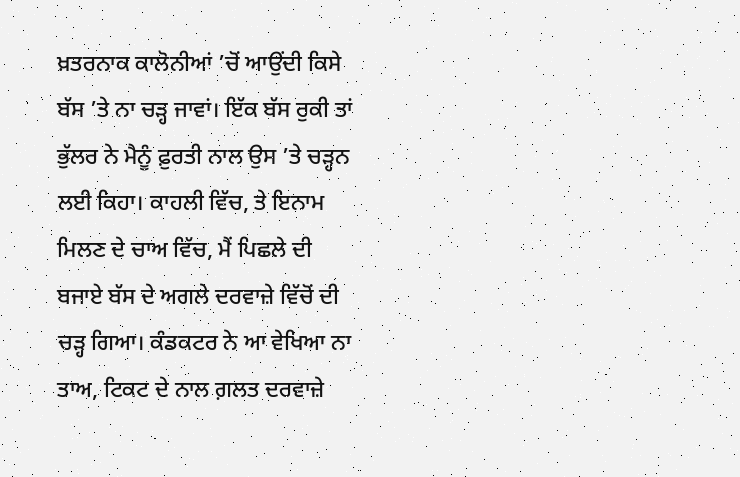ਖ਼ਤਰਨਾਕ ਕਾਲੋਨੀਆਂ ’ਚੋਂ ਆਉਂਦੀ ਕਿਸੇ ਬੱਸ ’ਤੇ ਨਾ ਚੜ੍ਹ ਜਾਵਾਂ। ਇੱਕ ਬੱਸ ਰੁਕੀ ਤਾਂ ਭੁੱਲਰ ਨੇ ਮੈਨੂੰ ਫ਼ੁਰਤੀ ਨਾਲ ਉਸ ’ਤੇ ਚੜ੍ਹਨ ਲਈ ਕਿਹਾ। ਕਾਹਲੀ ਵਿੱਚ, ਤੇ ਇਨਾਮ ਮਿਲਣ ਦੇ ਚਾਅ ਵਿੱਚ, ਮੈਂ ਪਿਛਲੇ ਦੀ ਬਜਾਏ ਬੱਸ ਦੇ ਅਗਲੇ ਦਰਵਾਜ਼ੇ ਵਿੱਚੋਂ ਦੀ ਚੜ੍ਹ ਗਿਆ। ਕੰਡਕਟਰ ਨੇ ਆ ਵੇਖਿਆ ਨਾ ਤਾਅ, ਟਿਕਟ ਦੇ ਨਾਲ ਗ਼ਲਤ ਦਰਵਾਜ਼ੇ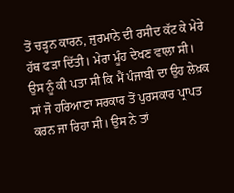ਤੋਂ ਚੜ੍ਹਨ ਕਾਰਨ, ਜੁਰਮਾਨੇ ਦੀ ਰਸੀਦ ਕੱਟ ਕੇ ਮੇਰੇ ਹੱਥ ਫੜਾ ਦਿੱਤੀ। ਮੇਰਾ ਮੂੰਹ ਦੇਖਣ ਵਾਲਾ ਸੀ। ਉਸ ਨੂੰ ਕੀ ਪਤਾ ਸੀ ਕਿ ਮੈਂ ਪੰਜਾਬੀ ਦਾ ਉਹ ਲੇਖ਼ਕ ਸਾਂ ਜੋ ਹਰਿਆਣਾ ਸਰਕਾਰ ਤੋਂ ਪੁਰਸਕਾਰ ਪ੍ਰਾਪਤ ਕਰਨ ਜਾ ਰਿਹਾ ਸੀ। ਉਸ ਨੇ ਤਾਂ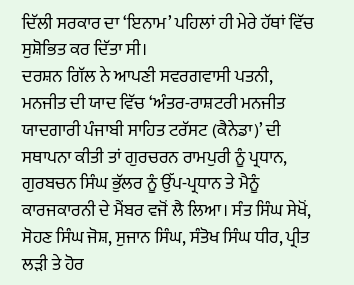ਦਿੱਲੀ ਸਰਕਾਰ ਦਾ ‘ਇਨਾਮ’ ਪਹਿਲਾਂ ਹੀ ਮੇਰੇ ਹੱਥਾਂ ਵਿੱਚ ਸੁਸ਼ੋਭਿਤ ਕਰ ਦਿੱਤਾ ਸੀ।
ਦਰਸ਼ਨ ਗਿੱਲ ਨੇ ਆਪਣੀ ਸਵਰਗਵਾਸੀ ਪਤਨੀ, ਮਨਜੀਤ ਦੀ ਯਾਦ ਵਿੱਚ ‘ਅੰਤਰ-ਰਾਸ਼ਟਰੀ ਮਨਜੀਤ ਯਾਦਗਾਰੀ ਪੰਜਾਬੀ ਸਾਹਿਤ ਟਰੱਸਟ (ਕੈਨੇਡਾ)’ ਦੀ ਸਥਾਪਨਾ ਕੀਤੀ ਤਾਂ ਗੁਰਚਰਨ ਰਾਮਪੁਰੀ ਨੂੰ ਪ੍ਰਧਾਨ, ਗੁਰਬਚਨ ਸਿੰਘ ਭੁੱਲਰ ਨੂੰ ਉੱਪ-ਪ੍ਰਧਾਨ ਤੇ ਮੈਨੂੰ ਕਾਰਜਕਾਰਨੀ ਦੇ ਮੈਂਬਰ ਵਜੋਂ ਲੈ ਲਿਆ। ਸੰਤ ਸਿੰਘ ਸੇਖੋਂ, ਸੋਹਣ ਸਿੰਘ ਜੋਸ਼, ਸੁਜਾਨ ਸਿੰਘ, ਸੰਤੋਖ ਸਿੰਘ ਧੀਰ, ਪ੍ਰੀਤ ਲੜੀ ਤੇ ਹੋਰ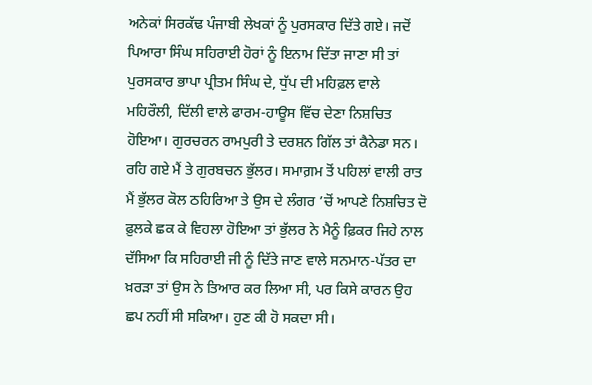ਅਨੇਕਾਂ ਸਿਰਕੱਢ ਪੰਜਾਬੀ ਲੇਖਕਾਂ ਨੂੰ ਪੁਰਸਕਾਰ ਦਿੱਤੇ ਗਏ। ਜਦੋਂ ਪਿਆਰਾ ਸਿੰਘ ਸਹਿਰਾਈ ਹੋਰਾਂ ਨੂੰ ਇਨਾਮ ਦਿੱਤਾ ਜਾਣਾ ਸੀ ਤਾਂ ਪੁਰਸਕਾਰ ਭਾਪਾ ਪ੍ਰੀਤਮ ਸਿੰਘ ਦੇ, ਧੁੱਪ ਦੀ ਮਹਿਫ਼ਲ ਵਾਲੇ ਮਹਿਰੌਲੀ, ਦਿੱਲੀ ਵਾਲੇ ਫਾਰਮ-ਹਾਊਸ ਵਿੱਚ ਦੇਣਾ ਨਿਸ਼ਚਿਤ ਹੋਇਆ। ਗੁਰਚਰਨ ਰਾਮਪੁਰੀ ਤੇ ਦਰਸ਼ਨ ਗਿੱਲ ਤਾਂ ਕੈਨੇਡਾ ਸਨ। ਰਹਿ ਗਏ ਮੈਂ ਤੇ ਗੁਰਬਚਨ ਭੁੱਲਰ। ਸਮਾਗ਼ਮ ਤੋਂ ਪਹਿਲਾਂ ਵਾਲੀ ਰਾਤ ਮੈਂ ਭੁੱਲਰ ਕੋਲ ਠਹਿਰਿਆ ਤੇ ਉਸ ਦੇ ਲੰਗਰ ’ਚੋਂ ਆਪਣੇ ਨਿਸ਼ਚਿਤ ਦੋ ਫ਼ੁਲਕੇ ਛਕ ਕੇ ਵਿਹਲਾ ਹੋਇਆ ਤਾਂ ਭੁੱਲਰ ਨੇ ਮੈਨੂੰ ਫ਼ਿਕਰ ਜਿਹੇ ਨਾਲ ਦੱਸਿਆ ਕਿ ਸਹਿਰਾਈ ਜੀ ਨੂੰ ਦਿੱਤੇ ਜਾਣ ਵਾਲੇ ਸਨਮਾਨ-ਪੱਤਰ ਦਾ ਖ਼ਰੜਾ ਤਾਂ ਉਸ ਨੇ ਤਿਆਰ ਕਰ ਲਿਆ ਸੀ, ਪਰ ਕਿਸੇ ਕਾਰਨ ਉਹ ਛਪ ਨਹੀਂ ਸੀ ਸਕਿਆ। ਹੁਣ ਕੀ ਹੋ ਸਕਦਾ ਸੀ।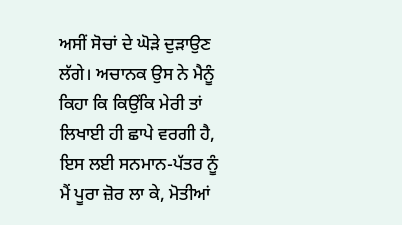ਅਸੀਂ ਸੋਚਾਂ ਦੇ ਘੋੜੇ ਦੁੜਾਉਣ ਲੱਗੇ। ਅਚਾਨਕ ਉਸ ਨੇ ਮੈਨੂੰ ਕਿਹਾ ਕਿ ਕਿਉਂਕਿ ਮੇਰੀ ਤਾਂ ਲਿਖਾਈ ਹੀ ਛਾਪੇ ਵਰਗੀ ਹੈ, ਇਸ ਲਈ ਸਨਮਾਨ-ਪੱਤਰ ਨੂੰ ਮੈਂ ਪੂਰਾ ਜ਼ੋਰ ਲਾ ਕੇ, ਮੋਤੀਆਂ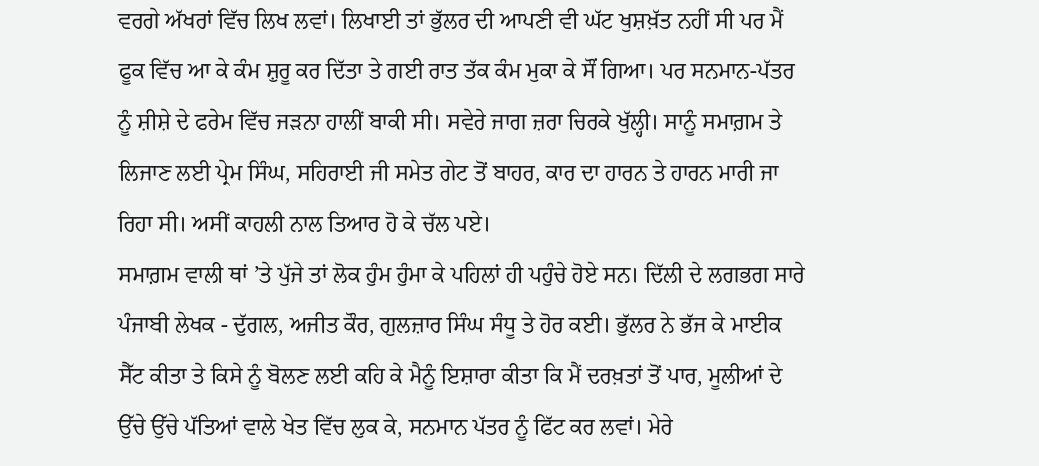ਵਰਗੇ ਅੱਖਰਾਂ ਵਿੱਚ ਲਿਖ ਲਵਾਂ। ਲਿਖਾਈ ਤਾਂ ਭੁੱਲਰ ਦੀ ਆਪਣੀ ਵੀ ਘੱਟ ਖੁਸ਼ਖ਼ੱਤ ਨਹੀਂ ਸੀ ਪਰ ਮੈਂ ਫੂਕ ਵਿੱਚ ਆ ਕੇ ਕੰਮ ਸ਼ੁਰੂ ਕਰ ਦਿੱਤਾ ਤੇ ਗਈ ਰਾਤ ਤੱਕ ਕੰਮ ਮੁਕਾ ਕੇ ਸੌਂ ਗਿਆ। ਪਰ ਸਨਮਾਨ-ਪੱਤਰ ਨੂੰ ਸ਼ੀਸ਼ੇ ਦੇ ਫਰੇਮ ਵਿੱਚ ਜੜਨਾ ਹਾਲੀਂ ਬਾਕੀ ਸੀ। ਸਵੇਰੇ ਜਾਗ ਜ਼ਰਾ ਚਿਰਕੇ ਖੁੱਲ੍ਹੀ। ਸਾਨੂੰ ਸਮਾਗ਼ਮ ਤੇ ਲਿਜਾਣ ਲਈ ਪ੍ਰੇਮ ਸਿੰਘ, ਸਹਿਰਾਈ ਜੀ ਸਮੇਤ ਗੇਟ ਤੋਂ ਬਾਹਰ, ਕਾਰ ਦਾ ਹਾਰਨ ਤੇ ਹਾਰਨ ਮਾਰੀ ਜਾ ਰਿਹਾ ਸੀ। ਅਸੀਂ ਕਾਹਲੀ ਨਾਲ ਤਿਆਰ ਹੋ ਕੇ ਚੱਲ ਪਏ।
ਸਮਾਗ਼ਮ ਵਾਲੀ ਥਾਂ ’ਤੇ ਪੁੱਜੇ ਤਾਂ ਲੋਕ ਹੁੰਮ ਹੁੰਮਾ ਕੇ ਪਹਿਲਾਂ ਹੀ ਪਹੁੰਚੇ ਹੋਏ ਸਨ। ਦਿੱਲੀ ਦੇ ਲਗਭਗ ਸਾਰੇ ਪੰਜਾਬੀ ਲੇਖਕ - ਦੁੱਗਲ, ਅਜੀਤ ਕੌਰ, ਗੁਲਜ਼ਾਰ ਸਿੰਘ ਸੰਧੂ ਤੇ ਹੋਰ ਕਈ। ਭੁੱਲਰ ਨੇ ਭੱਜ ਕੇ ਮਾਈਕ ਸੈੱਟ ਕੀਤਾ ਤੇ ਕਿਸੇ ਨੂੰ ਬੋਲਣ ਲਈ ਕਹਿ ਕੇ ਮੈਨੂੰ ਇਸ਼ਾਰਾ ਕੀਤਾ ਕਿ ਮੈਂ ਦਰਖ਼ਤਾਂ ਤੋਂ ਪਾਰ, ਮੂਲੀਆਂ ਦੇ ਉੱਚੇ ਉੱਚੇ ਪੱਤਿਆਂ ਵਾਲੇ ਖੇਤ ਵਿੱਚ ਲੁਕ ਕੇ, ਸਨਮਾਨ ਪੱਤਰ ਨੂੰ ਫਿੱਟ ਕਰ ਲਵਾਂ। ਮੇਰੇ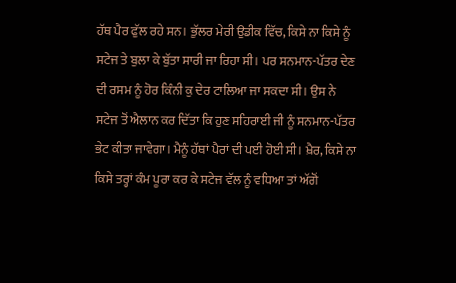ਹੱਥ ਪੈਰ ਫੁੱਲ ਰਹੇ ਸਨ। ਭੁੱਲਰ ਮੇਰੀ ਉਡੀਕ ਵਿੱਚ, ਕਿਸੇ ਨਾ ਕਿਸੇ ਨੂੰ ਸਟੇਜ ਤੇ ਬੁਲਾ ਕੇ ਬੁੱਤਾ ਸਾਰੀ ਜਾ ਰਿਹਾ ਸੀ। ਪਰ ਸਨਮਾਨ-ਪੱਤਰ ਦੇਣ ਦੀ ਰਸਮ ਨੂੰ ਹੋਰ ਕਿੰਨੀ ਕੁ ਦੇਰ ਟਾਲਿਆ ਜਾ ਸਕਦਾ ਸੀ। ਉਸ ਨੇ ਸਟੇਜ ਤੋਂ ਐਲਾਨ ਕਰ ਦਿੱਤਾ ਕਿ ਹੁਣ ਸਹਿਰਾਈ ਜੀ ਨੂੰ ਸਨਮਾਨ-ਪੱਤਰ ਭੇਟ ਕੀਤਾ ਜਾਵੇਗਾ। ਮੈਨੂੰ ਹੱਥਾਂ ਪੈਰਾਂ ਦੀ ਪਈ ਹੋਈ ਸੀ। ਖ਼ੈਰ, ਕਿਸੇ ਨਾ ਕਿਸੇ ਤਰ੍ਹਾਂ ਕੰਮ ਪੂਰਾ ਕਰ ਕੇ ਸਟੇਜ ਵੱਲ ਨੂੰ ਵਧਿਆ ਤਾਂ ਅੱਗੋਂ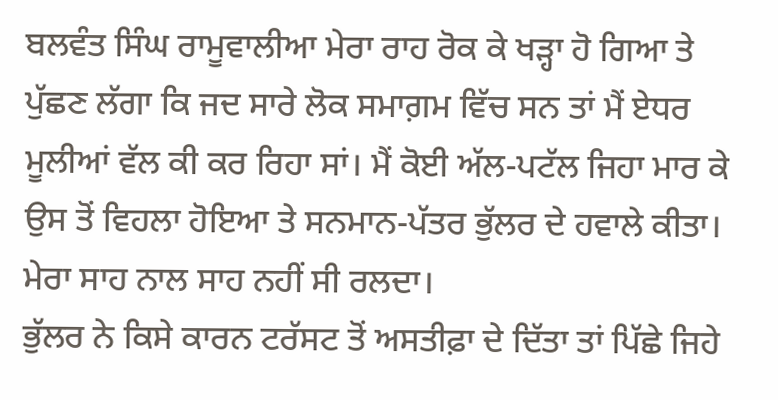ਬਲਵੰਤ ਸਿੰਘ ਰਾਮੂਵਾਲੀਆ ਮੇਰਾ ਰਾਹ ਰੋਕ ਕੇ ਖੜ੍ਹਾ ਹੋ ਗਿਆ ਤੇ ਪੁੱਛਣ ਲੱਗਾ ਕਿ ਜਦ ਸਾਰੇ ਲੋਕ ਸਮਾਗ਼ਮ ਵਿੱਚ ਸਨ ਤਾਂ ਮੈਂ ਏਧਰ ਮੂਲੀਆਂ ਵੱਲ ਕੀ ਕਰ ਰਿਹਾ ਸਾਂ। ਮੈਂ ਕੋਈ ਅੱਲ-ਪਟੱਲ ਜਿਹਾ ਮਾਰ ਕੇ ਉਸ ਤੋਂ ਵਿਹਲਾ ਹੋਇਆ ਤੇ ਸਨਮਾਨ-ਪੱਤਰ ਭੁੱਲਰ ਦੇ ਹਵਾਲੇ ਕੀਤਾ। ਮੇਰਾ ਸਾਹ ਨਾਲ ਸਾਹ ਨਹੀਂ ਸੀ ਰਲਦਾ।
ਭੁੱਲਰ ਨੇ ਕਿਸੇ ਕਾਰਨ ਟਰੱਸਟ ਤੋਂ ਅਸਤੀਫ਼ਾ ਦੇ ਦਿੱਤਾ ਤਾਂ ਪਿੱਛੇ ਜਿਹੇ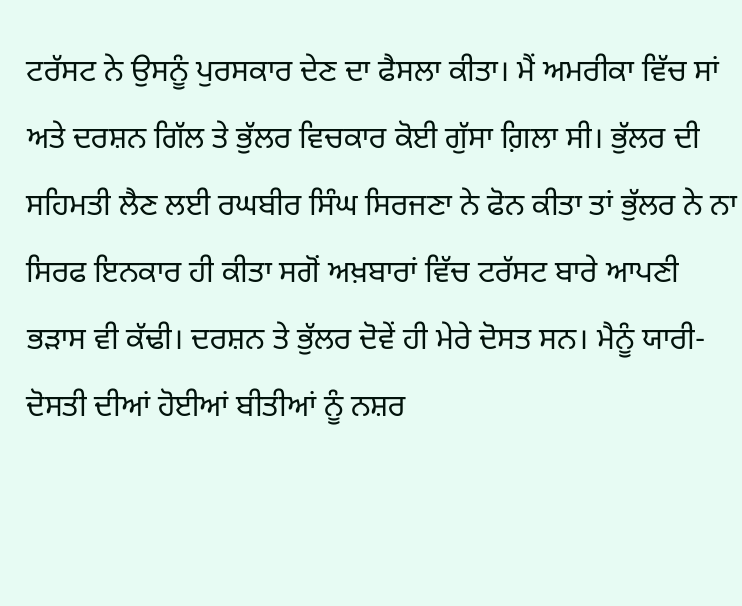ਟਰੱਸਟ ਨੇ ਉਸਨੂੰ ਪੁਰਸਕਾਰ ਦੇਣ ਦਾ ਫੈਸਲਾ ਕੀਤਾ। ਮੈਂ ਅਮਰੀਕਾ ਵਿੱਚ ਸਾਂ ਅਤੇ ਦਰਸ਼ਨ ਗਿੱਲ ਤੇ ਭੁੱਲਰ ਵਿਚਕਾਰ ਕੋਈ ਗੁੱਸਾ ਗ਼ਿਲਾ ਸੀ। ਭੁੱਲਰ ਦੀ ਸਹਿਮਤੀ ਲੈਣ ਲਈ ਰਘਬੀਰ ਸਿੰਘ ਸਿਰਜਣਾ ਨੇ ਫੋਨ ਕੀਤਾ ਤਾਂ ਭੁੱਲਰ ਨੇ ਨਾ ਸਿਰਫ ਇਨਕਾਰ ਹੀ ਕੀਤਾ ਸਗੋਂ ਅਖ਼ਬਾਰਾਂ ਵਿੱਚ ਟਰੱਸਟ ਬਾਰੇ ਆਪਣੀ ਭੜਾਸ ਵੀ ਕੱਢੀ। ਦਰਸ਼ਨ ਤੇ ਭੁੱਲਰ ਦੋਵੇਂ ਹੀ ਮੇਰੇ ਦੋਸਤ ਸਨ। ਮੈਨੂੰ ਯਾਰੀ-ਦੋਸਤੀ ਦੀਆਂ ਹੋਈਆਂ ਬੀਤੀਆਂ ਨੂੰ ਨਸ਼ਰ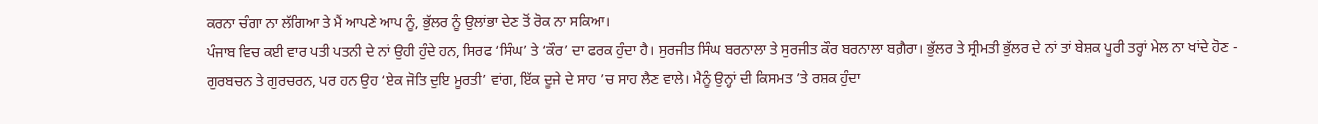ਕਰਨਾ ਚੰਗਾ ਨਾ ਲੱਗਿਆ ਤੇ ਮੈਂ ਆਪਣੇ ਆਪ ਨੂੰ, ਭੁੱਲਰ ਨੂੰ ਉਲਾਂਭਾ ਦੇਣ ਤੋਂ ਰੋਕ ਨਾ ਸਕਿਆ।
ਪੰਜਾਬ ਵਿਚ ਕਈ ਵਾਰ ਪਤੀ ਪਤਨੀ ਦੇ ਨਾਂ ਉਹੀ ਹੁੰਦੇ ਹਨ, ਸਿਰਫ ‘ਸਿੰਘ’ ਤੇ ‘ਕੌਰ’ ਦਾ ਫਰਕ ਹੁੰਦਾ ਹੈ। ਸੁਰਜੀਤ ਸਿੰਘ ਬਰਨਾਲਾ ਤੇ ਸੁਰਜੀਤ ਕੌਰ ਬਰਨਾਲਾ ਬਗ਼ੈਰਾ। ਭੁੱਲਰ ਤੇ ਸ੍ਰੀਮਤੀ ਭੁੱਲਰ ਦੇ ਨਾਂ ਤਾਂ ਬੇਸ਼ਕ ਪੂਰੀ ਤਰ੍ਹਾਂ ਮੇਲ ਨਾ ਖਾਂਦੇ ਹੋਣ - ਗੁਰਬਚਨ ਤੇ ਗੁਰਚਰਨ, ਪਰ ਹਨ ਉਹ ‘ਏਕ ਜੋਤਿ ਦੁਇ ਮੂਰਤੀ’ ਵਾਂਗ, ਇੱਕ ਦੂਜੇ ਦੇ ਸਾਹ ’ਚ ਸਾਹ ਲੈਣ ਵਾਲੇ। ਮੈਨੂੰ ਉਨ੍ਹਾਂ ਦੀ ਕਿਸਮਤ ’ਤੇ ਰਸ਼ਕ ਹੁੰਦਾ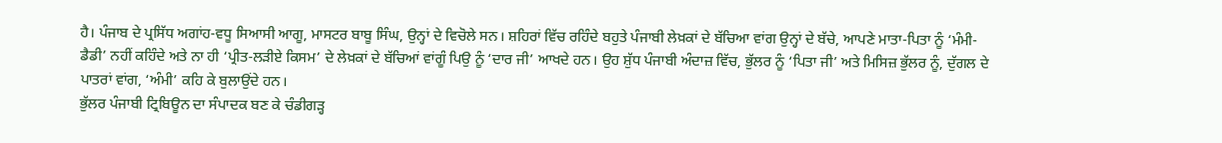ਹੈ। ਪੰਜਾਬ ਦੇ ਪ੍ਰਸਿੱਧ ਅਗਾਂਹ-ਵਧੂ ਸਿਆਸੀ ਆਗੂ, ਮਾਸਟਰ ਬਾਬੂ ਸਿੰਘ, ਉਨ੍ਹਾਂ ਦੇ ਵਿਚੋਲੇ ਸਨ। ਸ਼ਹਿਰਾਂ ਵਿੱਚ ਰਹਿੰਦੇ ਬਹੁਤੇ ਪੰਜਾਬੀ ਲੇਖ਼ਕਾਂ ਦੇ ਬੱਚਿਆ ਵਾਂਗ ਉਨ੍ਹਾਂ ਦੇ ਬੱਚੇ, ਆਪਣੇ ਮਾਤਾ-ਪਿਤਾ ਨੂੰ ‘ਮੰਮੀ-ਡੈਡੀ’ ਨਹੀਂ ਕਹਿੰਦੇ ਅਤੇ ਨਾ ਹੀ ‘ਪ੍ਰੀਤ-ਲੜੀਏ ਕਿਸਮ’ ਦੇ ਲੇਖ਼ਕਾਂ ਦੇ ਬੱਚਿਆਂ ਵਾਂਗੂੰ ਪਿਉ ਨੂੰ ‘ਦਾਰ ਜੀ’ ਆਖਦੇ ਹਨ। ਉਹ ਸ਼ੁੱਧ ਪੰਜਾਬੀ ਅੰਦਾਜ਼ ਵਿੱਚ, ਭੁੱਲਰ ਨੂੰ ‘ਪਿਤਾ ਜੀ’ ਅਤੇ ਮਿਸਿਜ਼ ਭੁੱਲਰ ਨੂੰ, ਦੁੱਗਲ ਦੇ ਪਾਤਰਾਂ ਵਾਂਗ, ‘ਅੰਮੀ’ ਕਹਿ ਕੇ ਬੁਲਾਉਂਦੇ ਹਨ।
ਭੁੱਲਰ ਪੰਜਾਬੀ ਟ੍ਰਿਬਿਊਨ ਦਾ ਸੰਪਾਦਕ ਬਣ ਕੇ ਚੰਡੀਗੜ੍ਹ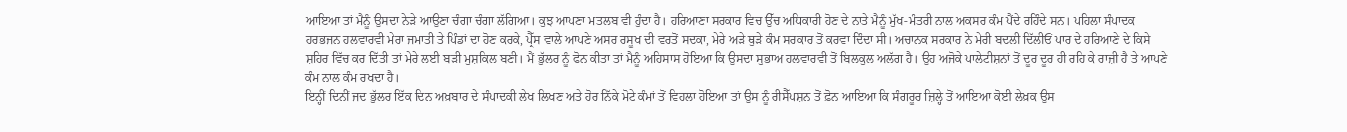ਆਇਆ ਤਾਂ ਮੈਨੂੰ ਉਸਦਾ ਨੇੜੇ ਆਉਣਾ ਚੰਗਾ ਚੰਗਾ ਲੱਗਿਆ। ਕੁਝ ਆਪਣਾ ਮਤਲਬ ਵੀ ਹੁੰਦਾ ਹੈ। ਹਰਿਆਣਾ ਸਰਕਾਰ ਵਿਚ ਉੱਚ ਅਧਿਕਾਰੀ ਹੋਣ ਦੇ ਨਾਤੇ ਮੈਨੂੰ ਮੁੱਖ-ਮੰਤਰੀ ਨਾਲ ਅਕਸਰ ਕੰਮ ਪੈਂਦੇ ਰਹਿੰਦੇ ਸਨ। ਪਹਿਲਾ ਸੰਪਾਦਕ ਹਰਭਜਨ ਹਲਵਾਰਵੀ ਮੇਰਾ ਜਮਾਤੀ ਤੇ ਪਿੰਡਾਂ ਦਾ ਹੋਣ ਕਰਕੇ, ਪ੍ਰੈੱਸ ਵਾਲੇ ਆਪਣੇ ਅਸਰ ਰਸੂਖ ਦੀ ਵਰਤੋਂ ਸਦਕਾ, ਮੇਰੇ ਅੜੇ ਥੁੜੇ ਕੰਮ ਸਰਕਾਰ ਤੋਂ ਕਰਵਾ ਦਿੰਦਾ ਸੀ। ਅਚਾਨਕ ਸਰਕਾਰ ਨੇ ਮੇਰੀ ਬਦਲੀ ਦਿੱਲੀਓਂ ਪਾਰ ਦੇ ਹਰਿਆਣੇ ਦੇ ਕਿਸੇ ਸ਼ਹਿਰ ਵਿੱਚ ਕਰ ਦਿੱਤੀ ਤਾਂ ਮੇਰੇ ਲਈ ਬੜੀ ਮੁਸ਼ਕਿਲ ਬਣੀ। ਮੈਂ ਭੁੱਲਰ ਨੂੰ ਫੋਨ ਕੀਤਾ ਤਾਂ ਮੈਨੂੰ ਅਹਿਸਾਸ ਹੋਇਆ ਕਿ ਉਸਦਾ ਸੁਭਾਅ ਹਲਵਾਰਵੀ ਤੋਂ ਬਿਲਕੁਲ ਅਲੱਗ ਹੈ। ਉਹ ਅਜੋਕੇ ਪਾਲੇਟੀਸ਼ਨਾਂ ਤੋਂ ਦੂਰ ਦੂਰ ਹੀ ਰਹਿ ਕੇ ਰਾਜ਼ੀ ਹੈ ਤੇ ਆਪਣੇ ਕੰਮ ਨਾਲ ਕੰਮ ਰਖਦਾ ਹੈ।
ਇਨ੍ਹੀਂ ਦਿਨੀਂ ਜਦ ਭੁੱਲਰ ਇੱਕ ਦਿਨ ਅਖ਼ਬਾਰ ਦੇ ਸੰਪਾਦਕੀ ਲੇਖ ਲਿਖਣ ਅਤੇ ਹੋਰ ਨਿੱਕੇ ਮੋਟੇ ਕੰਮਾਂ ਤੋਂ ਵਿਹਲਾ ਹੋਇਆ ਤਾਂ ਉਸ ਨੂੰ ਰੀਸੈੱਪਸ਼ਨ ਤੋਂ ਫ਼ੋਨ ਆਇਆ ਕਿ ਸੰਗਰੂਰ ਜ਼ਿਲ੍ਹੇ ਤੋਂ ਆਇਆ ਕੋਈ ਲੇਖ਼ਕ ਉਸ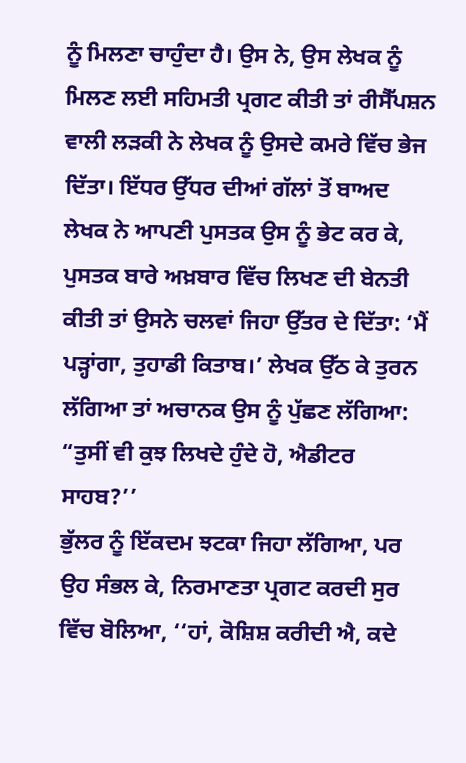ਨੂੰ ਮਿਲਣਾ ਚਾਹੁੰਦਾ ਹੈ। ਉਸ ਨੇ, ਉਸ ਲੇਖਕ ਨੂੰ ਮਿਲਣ ਲਈ ਸਹਿਮਤੀ ਪ੍ਰਗਟ ਕੀਤੀ ਤਾਂ ਰੀਸੈੱਪਸ਼ਨ ਵਾਲੀ ਲੜਕੀ ਨੇ ਲੇਖਕ ਨੂੰ ਉਸਦੇ ਕਮਰੇ ਵਿੱਚ ਭੇਜ ਦਿੱਤਾ। ਇੱਧਰ ਉੱਧਰ ਦੀਆਂ ਗੱਲਾਂ ਤੋਂ ਬਾਅਦ ਲੇਖਕ ਨੇ ਆਪਣੀ ਪੁਸਤਕ ਉਸ ਨੂੰ ਭੇਟ ਕਰ ਕੇ, ਪੁਸਤਕ ਬਾਰੇ ਅਖ਼ਬਾਰ ਵਿੱਚ ਲਿਖਣ ਦੀ ਬੇਨਤੀ ਕੀਤੀ ਤਾਂ ਉਸਨੇ ਚਲਵਾਂ ਜਿਹਾ ਉੱਤਰ ਦੇ ਦਿੱਤਾ: ‘ਮੈਂ ਪੜ੍ਹਾਂਗਾ, ਤੁਹਾਡੀ ਕਿਤਾਬ।’ ਲੇਖਕ ਉੱਠ ਕੇ ਤੁਰਨ ਲੱਗਿਆ ਤਾਂ ਅਚਾਨਕ ਉਸ ਨੂੰ ਪੁੱਛਣ ਲੱਗਿਆ:
“ਤੁਸੀਂ ਵੀ ਕੁਝ ਲਿਖਦੇ ਹੁੰਦੇ ਹੋ, ਐਡੀਟਰ ਸਾਹਬ?’’
ਭੁੱਲਰ ਨੂੰ ਇੱਕਦਮ ਝਟਕਾ ਜਿਹਾ ਲੱਗਿਆ, ਪਰ ਉਹ ਸੰਭਲ ਕੇ, ਨਿਰਮਾਣਤਾ ਪ੍ਰਗਟ ਕਰਦੀ ਸੁਰ ਵਿੱਚ ਬੋਲਿਆ, ‘‘ਹਾਂ, ਕੋਸ਼ਿਸ਼ ਕਰੀਦੀ ਐ, ਕਦੇ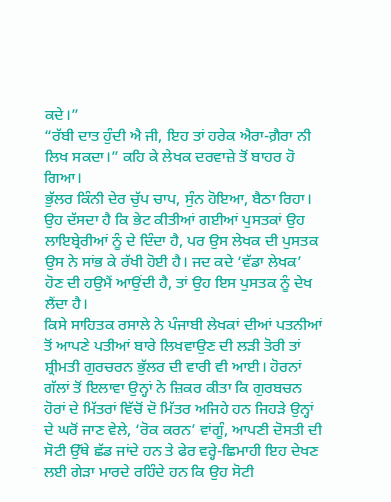ਕਦੇ।”
“ਰੱਬੀ ਦਾਤ ਹੁੰਦੀ ਐ ਜੀ, ਇਹ ਤਾਂ ਹਰੇਕ ਐਰਾ-ਗ਼ੈਰਾ ਨੀ ਲਿਖ ਸਕਦਾ।” ਕਹਿ ਕੇ ਲੇਖਕ ਦਰਵਾਜ਼ੇ ਤੋਂ ਬਾਹਰ ਹੋ ਗਿਆ।
ਭੁੱਲਰ ਕਿੰਨੀ ਦੇਰ ਚੁੱਪ ਚਾਪ, ਸੁੰਨ ਹੋਇਆ, ਬੈਠਾ ਰਿਹਾ। ਉਹ ਦੱਸਦਾ ਹੈ ਕਿ ਭੇਟ ਕੀਤੀਆਂ ਗਈਆਂ ਪੁਸਤਕਾਂ ਉਹ ਲਾਇਬ੍ਰੇਰੀਆਂ ਨੂੰ ਦੇ ਦਿੰਦਾ ਹੈ, ਪਰ ਉਸ ਲੇਖਕ ਦੀ ਪੁਸਤਕ ਉਸ ਨੇ ਸਾਂਭ ਕੇ ਰੱਖੀ ਹੋਈ ਹੈ। ਜਦ ਕਦੇ ‘ਵੱਡਾ ਲੇਖਕ’ ਹੋਣ ਦੀ ਹਉਮੈਂ ਆਉਂਦੀ ਹੈ, ਤਾਂ ਉਹ ਇਸ ਪੁਸਤਕ ਨੂੰ ਦੇਖ ਲੈਂਦਾ ਹੈ।
ਕਿਸੇ ਸਾਹਿਤਕ ਰਸਾਲੇ ਨੇ ਪੰਜਾਬੀ ਲੇਖਕਾਂ ਦੀਆਂ ਪਤਨੀਆਂ ਤੋਂ ਆਪਣੇ ਪਤੀਆਂ ਬਾਰੇ ਲਿਖਵਾਉਣ ਦੀ ਲੜੀ ਤੋਰੀ ਤਾਂ ਸ਼੍ਰੀਮਤੀ ਗੁਰਚਰਨ ਭੁੱਲਰ ਦੀ ਵਾਰੀ ਵੀ ਆਈ। ਹੋਰਨਾਂ ਗੱਲਾਂ ਤੋਂ ਇਲਾਵਾ ਉਨ੍ਹਾਂ ਨੇ ਜ਼ਿਕਰ ਕੀਤਾ ਕਿ ਗੁਰਬਚਨ ਹੋਰਾਂ ਦੇ ਮਿੱਤਰਾਂ ਵਿੱਚੋਂ ਦੋ ਮਿੱਤਰ ਅਜਿਹੇ ਹਨ ਜਿਹੜੇ ਉਨ੍ਹਾਂ ਦੇ ਘਰੋਂ ਜਾਣ ਵੇਲੇ, ‘ਰੋਕ ਕਰਨ’ ਵਾਂਗੂੰ, ਆਪਣੀ ਦੋਸਤੀ ਦੀ ਸੋਟੀ ਉੱਥੇ ਛੱਡ ਜਾਂਦੇ ਹਨ ਤੇ ਫੇਰ ਵਰ੍ਹੇ-ਛਿਮਾਹੀ ਇਹ ਦੇਖਣ ਲਈ ਗੇੜਾ ਮਾਰਦੇ ਰਹਿੰਦੇ ਹਨ ਕਿ ਉਹ ਸੋਟੀ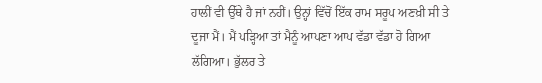ਹਾਲੀਂ ਵੀ ਉੱਥੇ ਹੈ ਜਾਂ ਨਹੀਂ। ਉਨ੍ਹਾਂ ਵਿੱਚੋਂ ਇੱਕ ਰਾਮ ਸਰੂਪ ਅਣਖ਼ੀ ਸੀ ਤੇ ਦੂਜਾ ਮੈਂ। ਮੈਂ ਪੜ੍ਹਿਆ ਤਾਂ ਮੈਨੂੰ ਆਪਣਾ ਆਪ ਵੱਡਾ ਵੱਡਾ ਹੋ ਗਿਆ ਲੱਗਿਆ। ਭੁੱਲਰ ਤੇ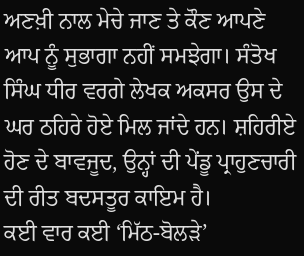ਅਣਖ਼ੀ ਨਾਲ ਮੇਚੇ ਜਾਣ ਤੇ ਕੌਣ ਆਪਣੇ ਆਪ ਨੂੰ ਸੁਭਾਗਾ ਨਹੀਂ ਸਮਝੇਗਾ। ਸੰਤੋਖ ਸਿੰਘ ਧੀਰ ਵਰਗੇ ਲੇਖਕ ਅਕਸਰ ਉਸ ਦੇ ਘਰ ਠਹਿਰੇ ਹੋਏ ਮਿਲ ਜਾਂਦੇ ਹਨ। ਸ਼ਹਿਰੀਏ ਹੋਣ ਦੇ ਬਾਵਜੂਦ, ਉਨ੍ਹਾਂ ਦੀ ਪੇਂਡੂ ਪ੍ਰਾਹੁਣਚਾਰੀ ਦੀ ਰੀਤ ਬਦਸਤੂਰ ਕਾਇਮ ਹੈ।
ਕਈ ਵਾਰ ਕਈ ‘ਮਿੱਠ-ਬੋਲੜੇ’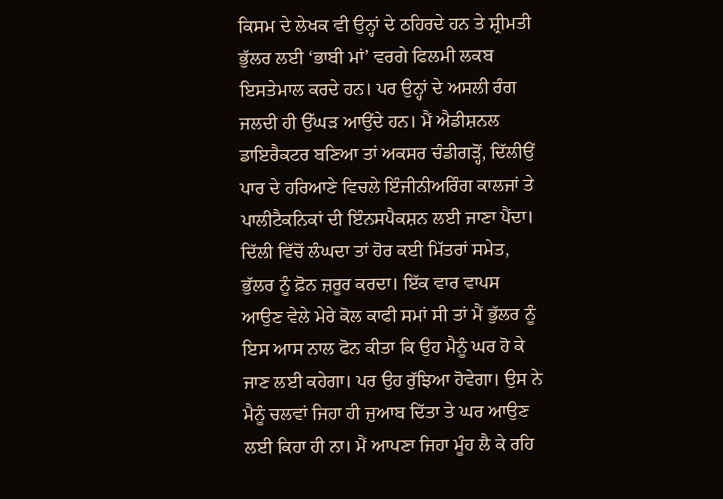ਕਿਸਮ ਦੇ ਲੇਖਕ ਵੀ ਉਨ੍ਹਾਂ ਦੇ ਠਹਿਰਦੇ ਹਨ ਤੇ ਸ਼੍ਰੀਮਤੀ ਭੁੱਲਰ ਲਈ ‘ਭਾਬੀ ਮਾਂ’ ਵਰਗੇ ਫਿਲਮੀ ਲਕਬ ਇਸਤੇਮਾਲ ਕਰਦੇ ਹਨ। ਪਰ ਉਨ੍ਹਾਂ ਦੇ ਅਸਲੀ ਰੰਗ ਜਲਦੀ ਹੀ ਉੱਘੜ ਆਉਂਦੇ ਹਨ। ਮੈਂ ਐਡੀਸ਼ਨਲ ਡਾਇਰੈਕਟਰ ਬਣਿਆ ਤਾਂ ਅਕਸਰ ਚੰਡੀਗੜ੍ਹੋਂ, ਦਿੱਲੀਉਂ ਪਾਰ ਦੇ ਹਰਿਆਣੇ ਵਿਚਲੇ ਇੰਜੀਨੀਅਰਿੰਗ ਕਾਲਜਾਂ ਤੇ ਪਾਲੀਟੈਕਨਿਕਾਂ ਦੀ ਇੰਨਸਪੈਕਸ਼ਨ ਲਈ ਜਾਣਾ ਪੈਂਦਾ। ਦਿੱਲੀ ਵਿੱਚੋਂ ਲੰਘਦਾ ਤਾਂ ਹੋਰ ਕਈ ਮਿੱਤਰਾਂ ਸਮੇਤ, ਭੁੱਲਰ ਨੂੰ ਫ਼ੋਨ ਜ਼ਰੂਰ ਕਰਦਾ। ਇੱਕ ਵਾਰ ਵਾਪਸ ਆਉਣ ਵੇਲੇ ਮੇਰੇ ਕੋਲ ਕਾਫੀ ਸਮਾਂ ਸੀ ਤਾਂ ਮੈਂ ਭੁੱਲਰ ਨੂੰ ਇਸ ਆਸ ਨਾਲ ਫੋਨ ਕੀਤਾ ਕਿ ਉਹ ਮੈਨੂੰ ਘਰ ਹੋ ਕੇ ਜਾਣ ਲਈ ਕਹੇਗਾ। ਪਰ ਉਹ ਰੁੱਝਿਆ ਹੋਵੇਗਾ। ਉਸ ਨੇ ਮੈਨੂੰ ਚਲਵਾਂ ਜਿਹਾ ਹੀ ਜੁਆਬ ਦਿੱਤਾ ਤੇ ਘਰ ਆਉਣ ਲਈ ਕਿਹਾ ਹੀ ਨਾ। ਮੈਂ ਆਪਣਾ ਜਿਹਾ ਮੂੰਹ ਲੈ ਕੇ ਰਹਿ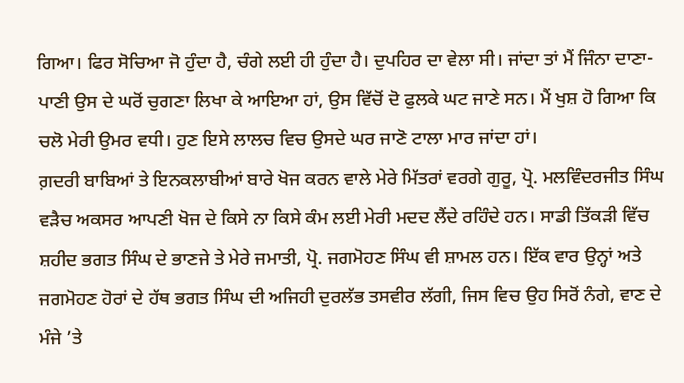ਗਿਆ। ਫਿਰ ਸੋਚਿਆ ਜੋ ਹੁੰਦਾ ਹੈ, ਚੰਗੇ ਲਈ ਹੀ ਹੁੰਦਾ ਹੈ। ਦੁਪਹਿਰ ਦਾ ਵੇਲਾ ਸੀ। ਜਾਂਦਾ ਤਾਂ ਮੈਂ ਜਿੰਨਾ ਦਾਣਾ-ਪਾਣੀ ਉਸ ਦੇ ਘਰੋਂ ਚੁਗਣਾ ਲਿਖਾ ਕੇ ਆਇਆ ਹਾਂ, ਉਸ ਵਿੱਚੋਂ ਦੋ ਫੁਲਕੇ ਘਟ ਜਾਣੇ ਸਨ। ਮੈਂ ਖੁਸ਼ ਹੋ ਗਿਆ ਕਿ ਚਲੋ ਮੇਰੀ ਉਮਰ ਵਧੀ। ਹੁਣ ਇਸੇ ਲਾਲਚ ਵਿਚ ਉਸਦੇ ਘਰ ਜਾਣੋ ਟਾਲਾ ਮਾਰ ਜਾਂਦਾ ਹਾਂ।
ਗ਼ਦਰੀ ਬਾਬਿਆਂ ਤੇ ਇਨਕਲਾਬੀਆਂ ਬਾਰੇ ਖੋਜ ਕਰਨ ਵਾਲੇ ਮੇਰੇ ਮਿੱਤਰਾਂ ਵਰਗੇ ਗੁਰੂ, ਪ੍ਰੋ. ਮਲਵਿੰਦਰਜੀਤ ਸਿੰਘ ਵੜੈਚ ਅਕਸਰ ਆਪਣੀ ਖੋਜ ਦੇ ਕਿਸੇ ਨਾ ਕਿਸੇ ਕੰਮ ਲਈ ਮੇਰੀ ਮਦਦ ਲੈਂਦੇ ਰਹਿੰਦੇ ਹਨ। ਸਾਡੀ ਤਿੱਕੜੀ ਵਿੱਚ ਸ਼ਹੀਦ ਭਗਤ ਸਿੰਘ ਦੇ ਭਾਣਜੇ ਤੇ ਮੇਰੇ ਜਮਾਤੀ, ਪ੍ਰੋ. ਜਗਮੋਹਣ ਸਿੰਘ ਵੀ ਸ਼ਾਮਲ ਹਨ। ਇੱਕ ਵਾਰ ਉਨ੍ਹਾਂ ਅਤੇ ਜਗਮੋਹਣ ਹੋਰਾਂ ਦੇ ਹੱਥ ਭਗਤ ਸਿੰਘ ਦੀ ਅਜਿਹੀ ਦੁਰਲੱਭ ਤਸਵੀਰ ਲੱਗੀ, ਜਿਸ ਵਿਚ ਉਹ ਸਿਰੋਂ ਨੰਗੇ, ਵਾਣ ਦੇ ਮੰਜੇ ’ਤੇ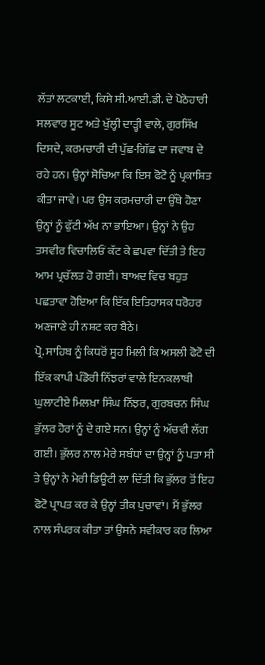ਲੱਤਾਂ ਲਟਕਾਈ, ਕਿਸੇ ਸੀ.ਆਈ.ਡੀ. ਦੇ ਪੋਠੋਹਾਰੀ ਸਲਵਾਰ ਸੂਟ ਅਤੇ ਖੁੱਲ੍ਹੀ ਦਾੜ੍ਹੀ ਵਾਲੇ, ਗੁਰਸਿੱਖ ਦਿਸਦੇ, ਕਰਮਚਾਰੀ ਦੀ ਪੁੱਛ-ਗਿੱਛ ਦਾ ਜਵਾਬ ਦੇ ਰਹੇ ਹਨ। ਉਨ੍ਹਾਂ ਸੋਚਿਆ ਕਿ ਇਸ ਫੋਟੋ ਨੂੰ ਪ੍ਰਕਾਸ਼ਿਤ ਕੀਤਾ ਜਾਵੇ। ਪਰ ਉਸ ਕਰਮਚਾਰੀ ਦਾ ਉੱਥੇ ਹੋਣਾ ਉਨ੍ਹਾਂ ਨੂੰ ਫੁੱਟੀ ਅੱਖ ਨਾ ਭਾਇਆ। ਉਨ੍ਹਾਂ ਨੇ ਉਹ ਤਸਵੀਰ ਵਿਚਾਲਿਓਂ ਕੱਟ ਕੇ ਛਪਵਾ ਦਿੱਤੀ ਤੇ ਇਹ ਆਮ ਪ੍ਰਚੱਲਤ ਹੋ ਗਈ। ਬਾਅਦ ਵਿਚ ਬਹੁਤ ਪਛਤਾਵਾ ਹੋਇਆ ਕਿ ਇੱਕ ਇਤਿਹਾਸਕ ਧਰੋਹਰ ਅਣਜਾਣੇ ਹੀ ਨਸ਼ਟ ਕਰ ਬੈਠੇ।
ਪ੍ਰੋ. ਸਾਹਿਬ ਨੂੰ ਕਿਧਰੋਂ ਸੂਹ ਮਿਲੀ ਕਿ ਅਸਲੀ ਫੋਟੋ ਦੀ ਇੱਕ ਕਾਪੀ ਪੰਡੋਰੀ ਨਿੱਝਰਾਂ ਵਾਲੇ ਇਨਕਲਾਬੀ ਘੁਲਾਟੀਏ ਮਿਲਖ਼ਾ ਸਿੰਘ ਨਿੱਝਰ, ਗੁਰਬਚਨ ਸਿੰਘ ਭੁੱਲਰ ਹੋਰਾਂ ਨੂੰ ਦੇ ਗਏ ਸਨ। ਉਨ੍ਹਾਂ ਨੂੰ ਅੱਚਵੀ ਲੱਗ ਗਈ। ਭੁੱਲਰ ਨਾਲ ਮੇਰੇ ਸਬੰਧਾਂ ਦਾ ਉਨ੍ਹਾਂ ਨੂੰ ਪਤਾ ਸੀ ਤੇ ਉਨ੍ਹਾਂ ਨੇ ਮੇਰੀ ਡਿਊਟੀ ਲਾ ਦਿੱਤੀ ਕਿ ਭੁੱਲਰ ਤੋਂ ਇਹ ਫੋਟੋ ਪ੍ਰਾਪਤ ਕਰ ਕੇ ਉਨ੍ਹਾਂ ਤੀਕ ਪੁਚਾਵਾਂ। ਮੈਂ ਭੁੱਲਰ ਨਾਲ ਸੰਪਰਕ ਕੀਤਾ ਤਾਂ ਉਸਨੇ ਸਵੀਕਾਰ ਕਰ ਲਿਆ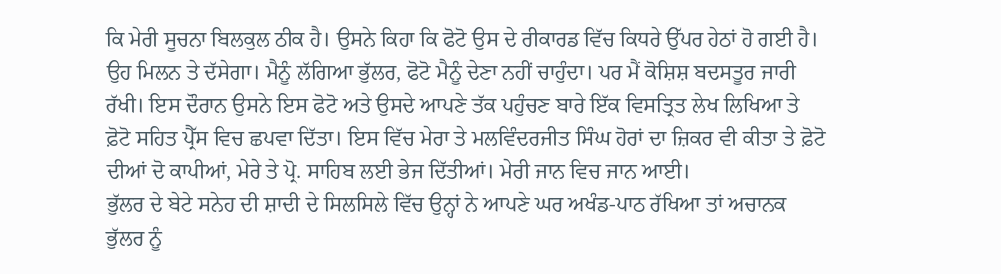ਕਿ ਮੇਰੀ ਸੂਚਨਾ ਬਿਲਕੁਲ ਠੀਕ ਹੈ। ਉਸਨੇ ਕਿਹਾ ਕਿ ਫੋਟੋ ਉਸ ਦੇ ਰੀਕਾਰਡ ਵਿੱਚ ਕਿਧਰੇ ਉੱਪਰ ਹੇਠਾਂ ਹੋ ਗਈ ਹੈ। ਉਹ ਮਿਲਨ ਤੇ ਦੱਸੇਗਾ। ਮੈਨੂੰ ਲੱਗਿਆ ਭੁੱਲਰ, ਫੋਟੋ ਮੈਨੂੰ ਦੇਣਾ ਨਹੀਂ ਚਾਹੁੰਦਾ। ਪਰ ਮੈਂ ਕੋਸ਼ਿਸ਼ ਬਦਸਤੂਰ ਜਾਰੀ ਰੱਖੀ। ਇਸ ਦੌਰਾਨ ਉਸਨੇ ਇਸ ਫੋਟੋ ਅਤੇ ਉਸਦੇ ਆਪਣੇ ਤੱਕ ਪਹੁੰਚਣ ਬਾਰੇ ਇੱਕ ਵਿਸਤ੍ਰਿਤ ਲੇਖ ਲਿਖਿਆ ਤੇ ਫ਼ੋਟੋ ਸਹਿਤ ਪ੍ਰੈੱਸ ਵਿਚ ਛਪਵਾ ਦਿੱਤਾ। ਇਸ ਵਿੱਚ ਮੇਰਾ ਤੇ ਮਲਵਿੰਦਰਜੀਤ ਸਿੰਘ ਹੋਰਾਂ ਦਾ ਜ਼ਿਕਰ ਵੀ ਕੀਤਾ ਤੇ ਫ਼ੋਟੋ ਦੀਆਂ ਦੋ ਕਾਪੀਆਂ, ਮੇਰੇ ਤੇ ਪ੍ਰੋ. ਸਾਹਿਬ ਲਈ ਭੇਜ ਦਿੱਤੀਆਂ। ਮੇਰੀ ਜਾਨ ਵਿਚ ਜਾਨ ਆਈ।
ਭੁੱਲਰ ਦੇ ਬੇਟੇ ਸਨੇਹ ਦੀ ਸ਼ਾਦੀ ਦੇ ਸਿਲਸਿਲੇ ਵਿੱਚ ਉਨ੍ਹਾਂ ਨੇ ਆਪਣੇ ਘਰ ਅਖੰਡ-ਪਾਠ ਰੱਖਿਆ ਤਾਂ ਅਚਾਨਕ ਭੁੱਲਰ ਨੂੰ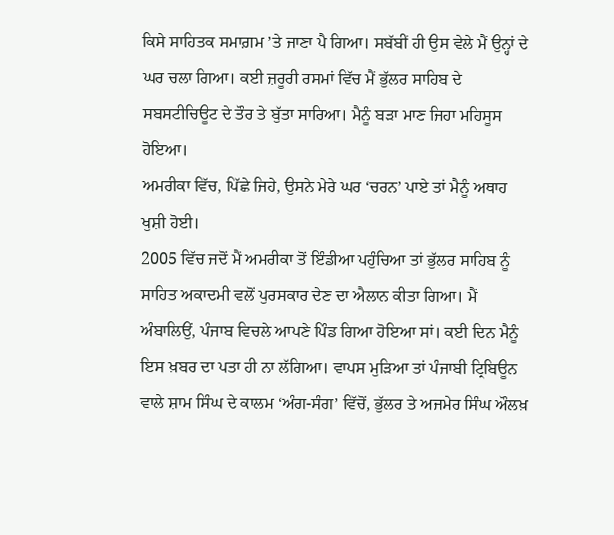ਕਿਸੇ ਸਾਹਿਤਕ ਸਮਾਗ਼ਮ ’ਤੇ ਜਾਣਾ ਪੈ ਗਿਆ। ਸਬੱਬੀਂ ਹੀ ਉਸ ਵੇਲੇ ਮੈਂ ਉਨ੍ਹਾਂ ਦੇ ਘਰ ਚਲਾ ਗਿਆ। ਕਈ ਜ਼ਰੂਰੀ ਰਸਮਾਂ ਵਿੱਚ ਮੈਂ ਭੁੱਲਰ ਸਾਹਿਬ ਦੇ ਸਬਸਟੀਚਿਊਟ ਦੇ ਤੌਰ ਤੇ ਬੁੱਤਾ ਸਾਰਿਆ। ਮੈਨੂੰ ਬੜਾ ਮਾਣ ਜਿਹਾ ਮਹਿਸੂਸ ਹੋਇਆ।
ਅਮਰੀਕਾ ਵਿੱਚ, ਪਿੱਛੇ ਜਿਹੇ, ਉਸਨੇ ਮੇਰੇ ਘਰ ‘ਚਰਨ’ ਪਾਏ ਤਾਂ ਮੈਨੂੰ ਅਥਾਹ ਖੁਸ਼ੀ ਹੋਈ।
2005 ਵਿੱਚ ਜਦੋਂ ਮੈਂ ਅਮਰੀਕਾ ਤੋਂ ਇੰਡੀਆ ਪਹੁੰਚਿਆ ਤਾਂ ਭੁੱਲਰ ਸਾਹਿਬ ਨੂੰ ਸਾਹਿਤ ਅਕਾਦਮੀ ਵਲੋਂ ਪੁਰਸਕਾਰ ਦੇਣ ਦਾ ਐਲਾਨ ਕੀਤਾ ਗਿਆ। ਮੈਂ ਅੰਬਾਲਿਉਂ, ਪੰਜਾਬ ਵਿਚਲੇ ਆਪਣੇ ਪਿੰਡ ਗਿਆ ਹੋਇਆ ਸਾਂ। ਕਈ ਦਿਨ ਮੈਨੂੰ ਇਸ ਖ਼ਬਰ ਦਾ ਪਤਾ ਹੀ ਨਾ ਲੱਗਿਆ। ਵਾਪਸ ਮੁੜਿਆ ਤਾਂ ਪੰਜਾਬੀ ਟ੍ਰਿਬਿਊਨ ਵਾਲੇ ਸ਼ਾਮ ਸਿੰਘ ਦੇ ਕਾਲਮ ‘ਅੰਗ-ਸੰਗ’ ਵਿੱਚੋਂ, ਭੁੱਲਰ ਤੇ ਅਜਮੇਰ ਸਿੰਘ ਔਲਖ਼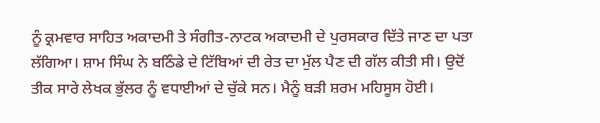ਨੂੰ ਕ੍ਰਮਵਾਰ ਸਾਹਿਤ ਅਕਾਦਮੀ ਤੇ ਸੰਗੀਤ-ਨਾਟਕ ਅਕਾਦਮੀ ਦੇ ਪੁਰਸਕਾਰ ਦਿੱਤੇ ਜਾਣ ਦਾ ਪਤਾ ਲੱਗਿਆ। ਸ਼ਾਮ ਸਿੰਘ ਨੇ ਬਠਿੰਡੇ ਦੇ ਟਿੱਬਿਆਂ ਦੀ ਰੇਤ ਦਾ ਮੁੱਲ ਪੈਣ ਦੀ ਗੱਲ ਕੀਤੀ ਸੀ। ਉਦੋਂ ਤੀਕ ਸਾਰੇ ਲੇਖਕ ਭੁੱਲਰ ਨੂੰ ਵਧਾਈਆਂ ਦੇ ਚੁੱਕੇ ਸਨ। ਮੈਨੂੰ ਬੜੀ ਸ਼ਰਮ ਮਹਿਸੂਸ ਹੋਈ।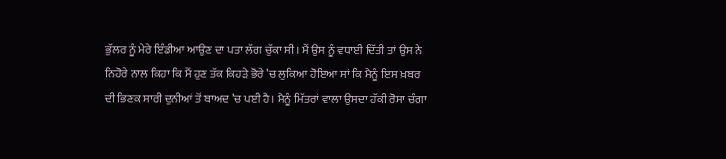ਭੁੱਲਰ ਨੂੰ ਮੇਰੇ ਇੰਡੀਆ ਆਉਣ ਦਾ ਪਤਾ ਲੱਗ ਚੁੱਕਾ ਸੀ। ਮੈਂ ਉਸ ਨੂੰ ਵਧਾਈ ਦਿੱਤੀ ਤਾਂ ਉਸ ਨੇ ਨਿਹੋਰੇ ਨਾਲ ਕਿਹਾ ਕਿ ਮੈਂ ਹੁਣ ਤੱਕ ਕਿਹੜੇ ਭੋਰੇ ’ਚ ਲੁਕਿਆ ਹੋਇਆ ਸਾਂ ਕਿ ਮੈਨੂੰ ਇਸ ਖ਼ਬਰ ਦੀ ਭਿਣਕ ਸਾਰੀ ਦੁਨੀਆਂ ਤੋਂ ਬਾਅਦ ’ਚ ਪਈ ਹੈ। ਮੈਨੂੰ ਮਿੱਤਰਾਂ ਵਾਲਾ ਉਸਦਾ ਹੱਕੀ ਰੋਸਾ ਚੰਗਾ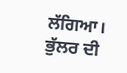ਲੱਗਿਆ।
ਭੁੱਲਰ ਦੀ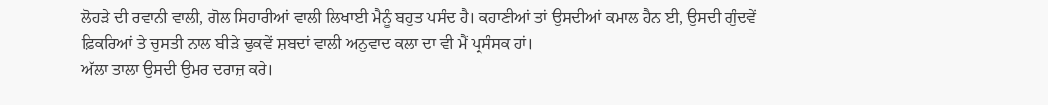ਲੋਹੜੇ ਦੀ ਰਵਾਨੀ ਵਾਲੀ, ਗੋਲ ਸਿਹਾਰੀਆਂ ਵਾਲੀ ਲਿਖਾਈ ਮੈਨੂੰ ਬਹੁਤ ਪਸੰਦ ਹੈ। ਕਹਾਣੀਆਂ ਤਾਂ ਉਸਦੀਆਂ ਕਮਾਲ ਹੈਨ ਈ, ਉਸਦੀ ਗੁੰਦਵੇਂ ਫ਼ਿਕਰਿਆਂ ਤੇ ਚੁਸਤੀ ਨਾਲ ਬੀੜੇ ਢੁਕਵੇਂ ਸ਼ਬਦਾਂ ਵਾਲੀ ਅਨੁਵਾਦ ਕਲਾ ਦਾ ਵੀ ਮੈਂ ਪ੍ਰਸੰਸਕ ਹਾਂ।
ਅੱਲਾ ਤਾਲਾ ਉਸਦੀ ਉਮਰ ਦਰਾਜ਼ ਕਰੇ।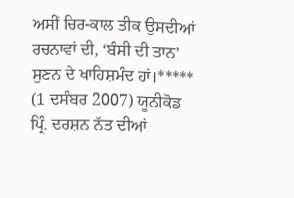ਅਸੀਂ ਚਿਰ-ਕਾਲ ਤੀਕ ਉਸਦੀਆਂ ਰਚਨਾਵਾਂ ਦੀ, ‘ਬੰਸੀ ਦੀ ਤਾਨ’ ਸੁਣਨ ਦੇ ਖਾਹਿਸ਼ਮੰਦ ਹਾਂ।*****
(1 ਦਸੰਬਰ 2007) ਯੂਨੀਕੋਡ
ਪ੍ਰਿੰ. ਦਰਸ਼ਨ ਨੱਤ ਦੀਆਂ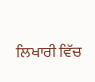ਲਿਖਾਰੀ ਵਿੱਚ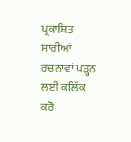ਪ੍ਰਕਾਸ਼ਿਤ ਸਾਰੀਆਂ ਰਚਨਾਵਾਂ ਪੜ੍ਹਨ ਲਈ ਕਲਿੱਕ ਕਰੋ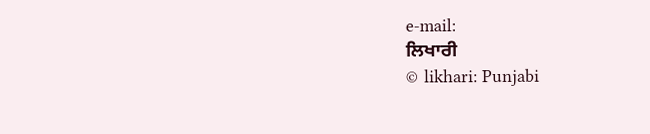e-mail:
ਲਿਖਾਰੀ
© likhari: Punjabi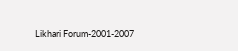Likhari Forum-2001-2007